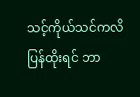သင့်ကိုယ်သင်ကလိပြန်ထိုးရင် ဘာ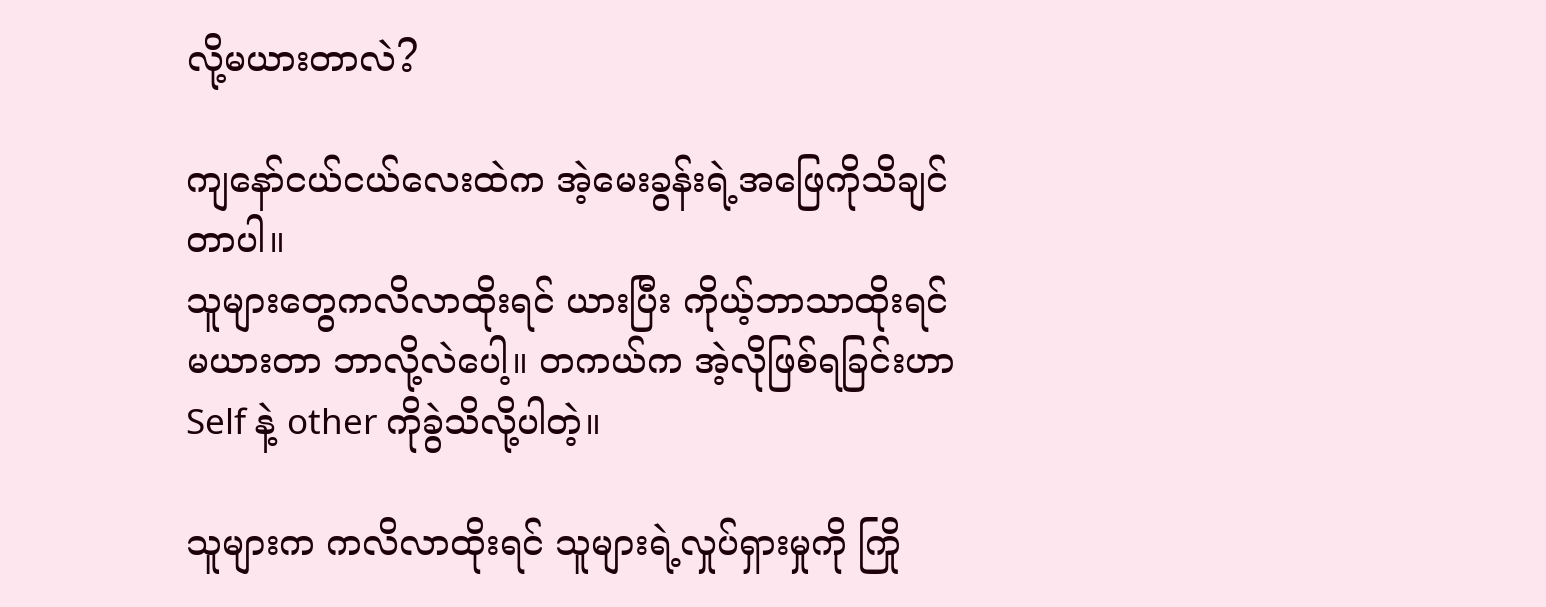လို့မယားတာလဲ?

ကျနော်ငယ်ငယ်လေးထဲက အဲ့မေးခွန်းရဲ့အဖြေကိုသိချင်တာပါ။
သူများတွေကလိလာထိုးရင် ယားပြီး ကိုယ့်ဘာသာထိုးရင် မယားတာ ဘာလို့လဲပေါ့။ တကယ်က အဲ့လိုဖြစ်ရခြင်းဟာ Self နဲ့ other ကိုခွဲသိလို့ပါတဲ့။

သူများက ကလိလာထိုးရင် သူများရဲ့လှုပ်ရှားမှုကို ကြို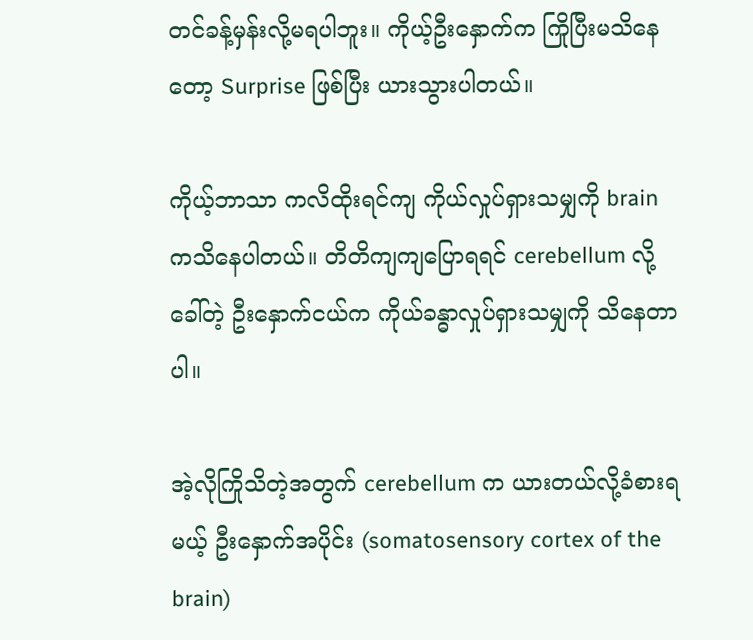တင်ခန့်မှန်းလို့မရပါဘူး။ ကိုယ့်ဦးနှောက်က ကြိုပြီးမသိနေတော့ Surprise ဖြစ်ပြီး ယားသွားပါတယ်။

ကိုယ့်ဘာသာ ကလိထိုးရင်ကျ ကိုယ်လှုပ်ရှားသမျှကို brain ကသိနေပါတယ်။ တိတိကျကျပြောရရင် cerebellum လို့ခေါ်တဲ့ ဦးနှောက်ငယ်က ကိုယ်ခန္ဓာလှုပ်ရှားသမျှကို သိနေတာပါ။

အဲ့လိုကြိုသိတဲ့အတွက် cerebellum က ယားတယ်လို့ခံစားရမယ့် ဦးနှောက်အပိုင်း (somatosensory cortex of the brain)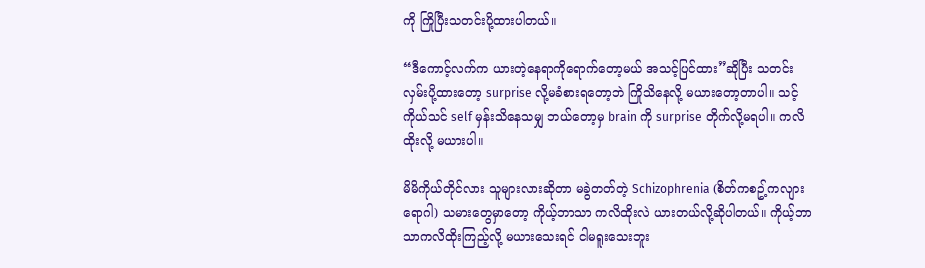ကို ကြိုပြီးသတင်းပို့ထားပါတယ်။

“ဒီကောင့်လက်က ယားတဲ့နေရာကိုရောက်တော့မယ် အသင့်ပြင်ထား”ဆိုပြီး သတင်းလှမ်းပို့ထားတော့ surprise လို့မခံစားရတော့ဘဲ ကြိုသိနေလို့ မယားတော့တာပါ။ သင့်ကိုယ်သင် self မှန်းသိနေသမျှ ဘယ်တော့မှ brain ကို surprise တိုက်လို့မရပါ။ ကလိထိုးလို့ မယားပါ။

မိမိကိုယ်တိုင်လား သူများလားဆိုတာ မခွဲတတ်တဲ့ Schizophrenia (စိတ်ကစဥ့်ကလျားရောဂါ) သမားတွေမှာတော့ ကိုယ့်ဘာသာ ကလိထိုးလဲ ယားတယ်လို့ဆိုပါတယ်။ ကိုယ့်ဘာသာကလိထိုးကြည့်လို့ မယားသေးရင် ငါမရူးသေးဘူး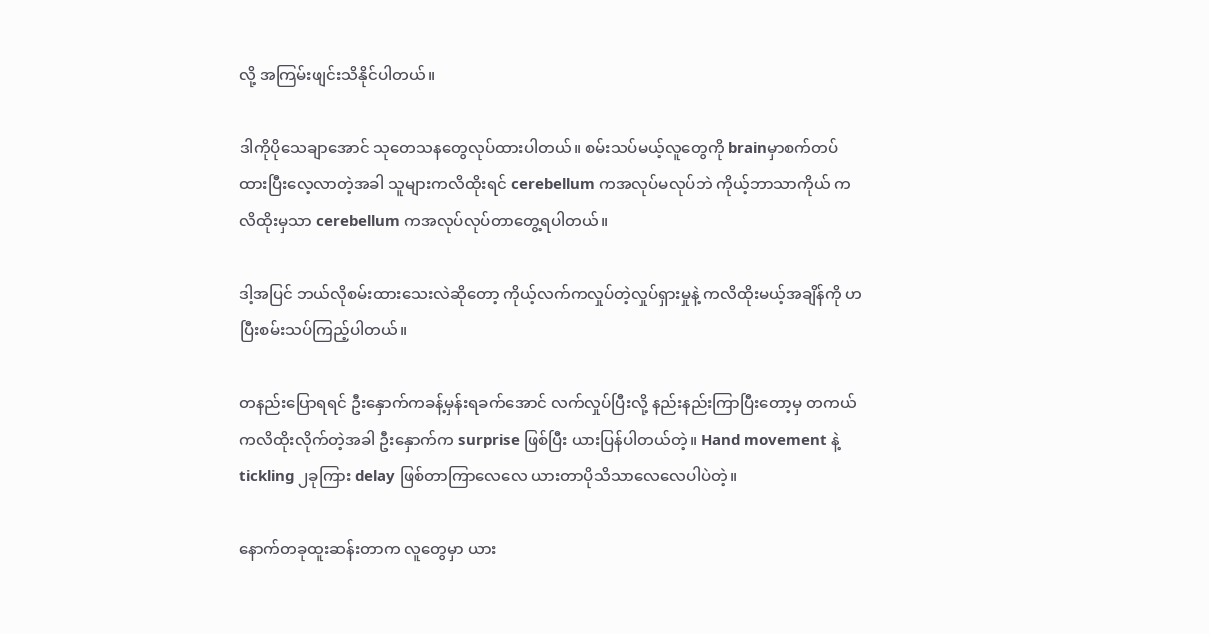လို့ အကြမ်းဖျင်းသိနိုင်ပါတယ်။

ဒါကိုပိုသေချာအောင် သုတေသနတွေလုပ်ထားပါတယ်။ စမ်းသပ်မယ့်လူတွေကို brainမှာစက်တပ်ထားပြီးလေ့လာတဲ့အခါ သူများကလိထိုးရင် cerebellum ကအလုပ်မလုပ်ဘဲ ကိုယ့်ဘာသာကိုယ် ကလိထိုးမှသာ cerebellum ကအလုပ်လုပ်တာတွေ့ရပါတယ်။

ဒါ့အပြင် ဘယ်လိုစမ်းထားသေးလဲဆိုတော့ ကိုယ့်လက်ကလှုပ်တဲ့လှုပ်ရှားမှုနဲ့ ကလိထိုးမယ့်အချိန်ကို ဟပြီးစမ်းသပ်ကြည့်ပါတယ်။

တနည်းပြောရရင် ဦးနှောက်ကခန့်မှန်းရခက်အောင် လက်လှုပ်ပြီးလို့ နည်းနည်းကြာပြီးတော့မှ တကယ်ကလိထိုးလိုက်တဲ့အခါ ဦးနှောက်က surprise ဖြစ်ပြီး ယားပြန်ပါတယ်တဲ့။ Hand movement နဲ့ tickling ၂ခုကြား delay ဖြစ်တာကြာလေလေ ယားတာပိုသိသာလေလေပါပဲတဲ့။

နောက်တခုထူးဆန်းတာက လူတွေမှာ ယား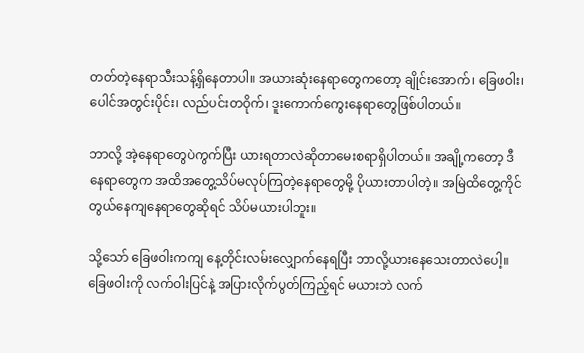တတ်တဲ့နေရာသီးသန့်ရှိနေတာပါ။ အယားဆုံးနေရာတွေကတော့ ချိုင်းအောက်၊ ခြေဖဝါး၊ ပေါင်အတွင်းပိုင်း၊ လည်ပင်းတဝိုက်၊ ဒူးကောက်ကွေးနေရာတွေဖြစ်ပါတယ်။

ဘာလို့ အဲ့နေရာတွေပဲကွက်ပြီး ယားရတာလဲဆိုတာမေးစရာရှိပါတယ်။ အချို့ကတော့ ဒီနေရာတွေက အထိအတွေ့သိပ်မလုပ်ကြတဲ့နေရာတွေမို့ ပိုယားတာပါတဲ့။ အမြဲထိတွေ့ကိုင်တွယ်နေကျနေရာတွေဆိုရင် သိပ်မယားပါဘူး။

သို့သော် ခြေဖဝါးကကျ နေ့တိုင်းလမ်းလျှောက်နေရပြီး ဘာလို့ယားနေသေးတာလဲပေါ့။ ခြေဖဝါးကို လက်ဝါးပြင်နဲ့ အပြားလိုက်ပွတ်ကြည့်ရင် မယားဘဲ လက်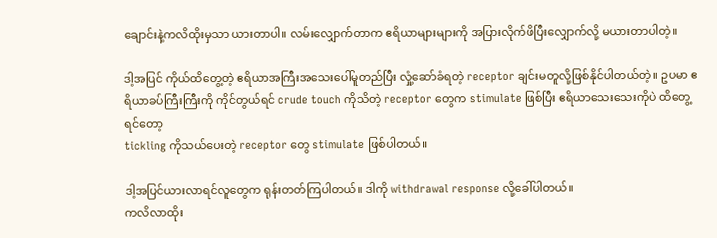ချောင်းနဲ့ကလိထိုးမှသာ ယားတာပါ။ လမ်းလျှောက်တာက ဧရိယာများများကို အပြားလိုက်ဖိပြီးလျှောက်လို့ မယားတာပါတဲ့။

ဒါ့အပြင် ကိုယ်ထိတွေ့တဲ့ ဧရိယာအကြီးအသေးပေါ်မူတည်ပြီး လှုံ့ဆော်ခံရတဲ့ receptor ချင်းမတူလို့ဖြစ်နိုင်ပါတယ်တဲ့။ ဥပမာ ဧရိယာခပ်ကြီးကြီးကို ကိုင်တွယ်ရင် crude touch ကိုသိတဲ့ receptor တွေက stimulate ဖြစ်ပြီး ဧရိယာသေးသေးကိုပဲ ထိတွေ့ရင်တော့
tickling ကိုသယ်ပေးတဲ့ receptor တွေ stimulate ဖြစ်ပါတယ်။

ဒါ့အပြင်ယားလာရင်လူတွေက ရုန်းတတ်ကြပါတယ်။ ဒါကို withdrawal response လို့ခေါ်ပါတယ်။
ကလိလာထိုး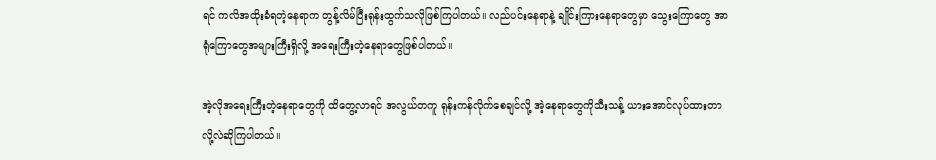ရင် ကလိအထိုးခံရတဲ့နေရာက တွန့်လိမ်ပြီးရုန်းထွက်သလိုဖြစ်ကြပါတယ်။ လည်ပင်းနေရာနဲ့ ချိုင်းကြားနေရာတွေမှာ သွေးကြောတွေ အာရုံကြောတွေအများကြီးရှိလို့ အရေးကြီးတဲ့နေရာတွေဖြစ်ပါတယ်။

အဲ့လိုအရေးကြီးတဲ့နေရာတွေကို ထိတွေ့လာရင် အလွယ်တကူ ရုန်းကန်လိုက်စေချင်လို့ အဲ့နေရာတွေကိုသီးသန့် ယားအောင်လုပ်ထားတာလို့လဲဆိုကြပါတယ်။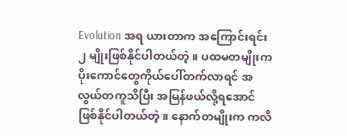Evolution အရ ယားတာက အကြောင်းရင်း ၂ မျိုးဖြစ်နိုင်ပါတယ်တဲ့။ ပထမတမျိုးက ပိုးကောင်တွေကိုယ်ပေါ်တက်လာရင် အလွယ်တကူသိပြီး အမြန်ဖယ်လို့ရအောင်ဖြစ်နိုင်ပါတယ်တဲ့။ နောက်တမျိုးက ကလိ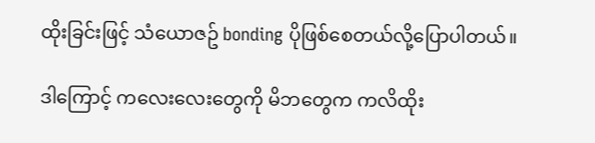ထိုးခြင်းဖြင့် သံယောဇဥ် bonding ပိုဖြစ်စေတယ်လို့ပြောပါတယ်။

ဒါကြောင့် ကလေးလေးတွေကို မိဘတွေက ကလိထိုး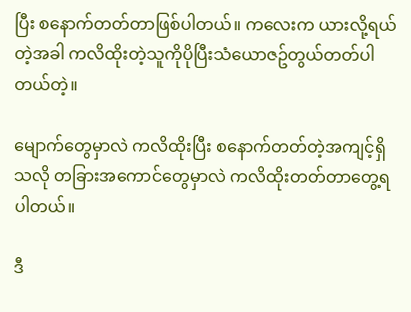ပြီး စနောက်တတ်တာဖြစ်ပါတယ်။ ကလေးက ယားလို့ရယ်တဲ့အခါ ကလိထိုးတဲ့သူကိုပိုပြီးသံယောဇဥ်တွယ်တတ်ပါတယ်တဲ့။

မျောက်တွေမှာလဲ ကလိထိုးပြီး စနောက်တတ်တဲ့အကျင့်ရှိသလို တခြားအကောင်တွေမှာလဲ ကလိထိုးတတ်တာတွေ့ရပါတယ်။

ဒီ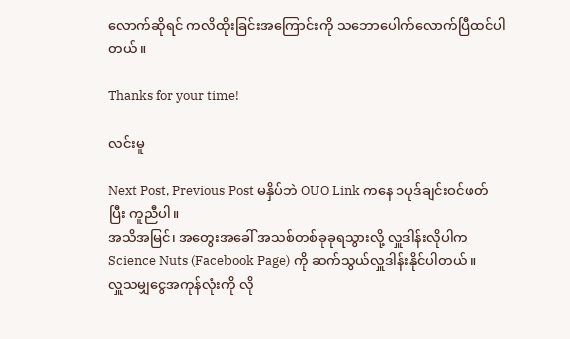လောက်ဆိုရင် ကလိထိုးခြင်းအကြောင်းကို သဘောပေါက်လောက်ပြီထင်ပါတယ်။

Thanks for your time!

လင်းမူ

Next Post, Previous Post မနှိပ်ဘဲ OUO Link ကနေ ၁ပုဒ်ချင်းဝင်ဖတ်ပြီး ကူညီပါ။
အသိအမြင်၊ အတွေးအခေါ် အသစ်တစ်ခုခုရသွားလို့ လှူဒါန်းလိုပါက Science Nuts (Facebook Page) ကို ဆက်သွယ်လှူဒါန်းနိုင်ပါတယ်။
လှူသမျှငွေအကုန်လုံးကို လို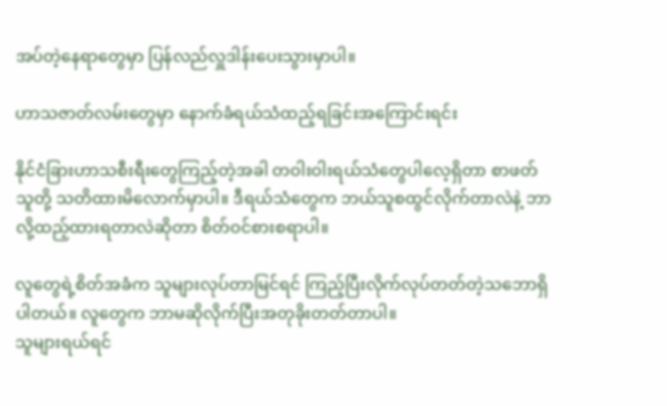အပ်တဲ့နေရာတွေမှာ ပြန်လည်လှူဒါန်းပေးသွားမှာပါ။

ဟာသဇာတ်လမ်းတွေမှာ နောက်ခံရယ်သံထည့်ရခြင်းအကြောင်းရင်း

နိုင်ငံခြားဟာသစီးရီးတွေကြည့်တဲ့အခါ တဝါးဝါးရယ်သံတွေပါလေ့ရှိတာ စာဖတ်သူတို့ သတိထားမိလောက်မှာပါ။ ဒီရယ်သံတွေက ဘယ်သူစထွင်လိုက်တာလဲနဲ့ ဘာလို့ထည့်ထားရတာလဲဆိုတာ စိတ်ဝင်စားစရာပါ။

လူတွေရဲ့စိတ်အခံက သူများလုပ်တာမြင်ရင် ကြည့်ပြီးလိုက်လုပ်တတ်တဲ့သဘောရှိပါတယ်။ လူတွေက ဘာမဆိုလိုက်ပြီးအတုခိုးတတ်တာပါ။
သူများရယ်ရင်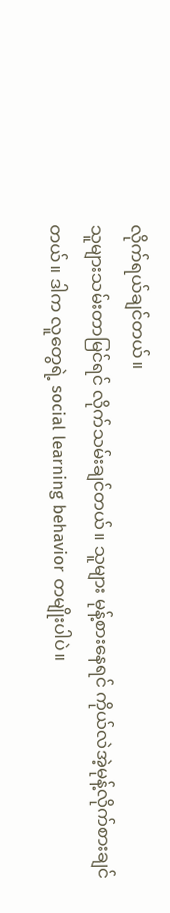လိုက်ရယ်ချင်တယ်။
သူများသမ်းတာမြင်ရင် လိုက်သမ်းချင်တယ်။ သူများ မုန့်စားနေရင် ကိုယ်လဲအဲ့မုန့်လိုက်စားချင်တယ်။ ဒါက လူတွေရဲ့ social learning behavior တမျိုးပါပဲ။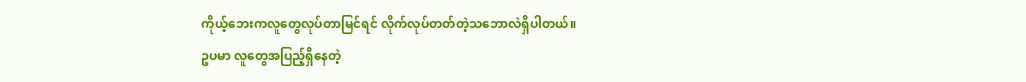ကိုယ့်ဘေးကလူတွေလုပ်တာမြင်ရင် လိုက်လုပ်တတ်တဲ့သဘောလဲရှိပါတယ်။
ဥပမာ လူတွေအပြည့်ရှိနေတဲ့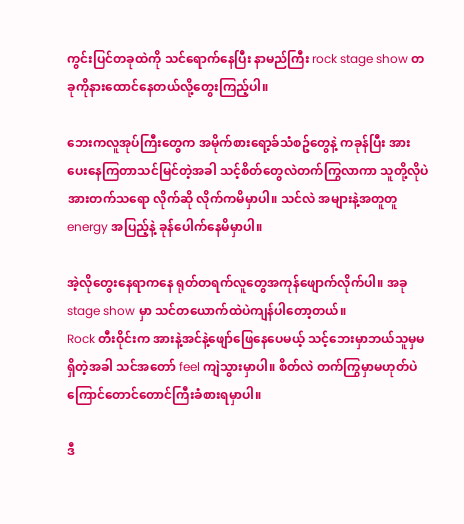ကွင်းပြင်တခုထဲကို သင်ရောက်နေပြီး နာမည်ကြီး rock stage show တခုကိုနားထောင်နေတယ်လို့တွေးကြည့်ပါ။

ဘေးကလူအုပ်ကြီးတွေက အမိုက်စားရော့ခ်သံစဥ်တွေနဲ့ ကခုန်ပြီး အားပေးနေကြတာသင်မြင်တဲ့အခါ သင့်စိတ်တွေလဲတက်ကြွလာကာ သူတို့လိုပဲ အားတက်သရော လိုက်ဆို လိုက်ကမိမှာပါ။ သင်လဲ အများနဲ့အတူတူ energy အပြည့်နဲ့ ခုန်ပေါက်နေမိမှာပါ။

အဲ့လိုတွေးနေရာကနေ ရုတ်တရက်လူတွေအကုန်ဖျောက်လိုက်ပါ။ အခု stage show မှာ သင်တယောက်ထဲပဲကျန်ပါတော့တယ်။
Rock တီးဝိုင်းက အားနဲ့အင်နဲ့ဖျော်ဖြေနေပေမယ့် သင့်ဘေးမှာဘယ်သူမှမရှိတဲ့အခါ သင်အတော် feel ကျဲသွားမှာပါ။ စိတ်လဲ တက်ကြွမှာမဟုတ်ပဲ ကြောင်တောင်တောင်ကြီးခံစားရမှာပါ။

ဒီ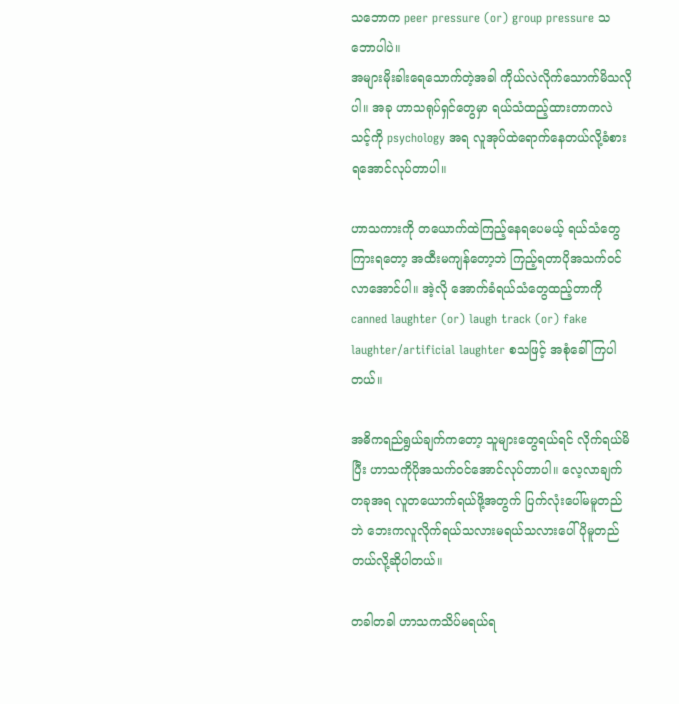သဘောက peer pressure (or) group pressure သဘောပါပဲ။
အများမိုးခါးရေသောက်တဲ့အခါ ကိုယ်လဲလိုက်သောက်မိသလိုပါ။ အခု ဟာသရုပ်ရှင်တွေမှာ ရယ်သံထည့်ထားတာကလဲ သင့်ကို psychology အရ လူအုပ်ထဲရောက်နေတယ်လို့ခံစားရအောင်လုပ်တာပါ။

ဟာသကားကို တယောက်ထဲကြည့်နေရပေမယ့် ရယ်သံတွေကြားရတော့ အထီးမကျန်တော့ဘဲ ကြည့်ရတာပိုအသက်ဝင်လာအောင်ပါ။ အဲ့လို အောက်ခံရယ်သံတွေထည့်တာကို canned laughter (or) laugh track (or) fake laughter/artificial laughter စသဖြင့် အစုံခေါ်ကြပါတယ်။

အဓိကရည်ရွယ်ချက်ကတော့ သူများတွေရယ်ရင် လိုက်ရယ်မိပြီး ဟာသကိုပိုအသက်ဝင်အောင်လုပ်တာပါ။ လေ့လာချက်တခုအရ လူတယောက်ရယ်ဖို့အတွက် ပြက်လုံးပေါ်မမူတည်ဘဲ ဘေးကလူလိုက်ရယ်သလားမရယ်သလားပေါ်ပိုမူတည်တယ်လို့ဆိုပါတယ်။

တခါတခါ ဟာသကသိပ်မရယ်ရ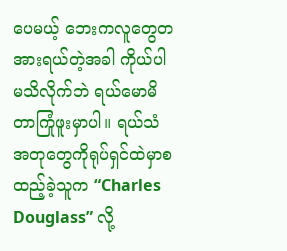ပေမယ့် ဘေးကလူတွေတအားရယ်တဲ့အခါ ကိုယ်ပါမသိလိုက်ဘဲ ရယ်မောမိတာကြုံဖူးမှာပါ။ ရယ်သံအတုတွေကိုရုပ်ရှင်ထဲမှာစထည့်ခဲ့သူက “Charles Douglass” လို့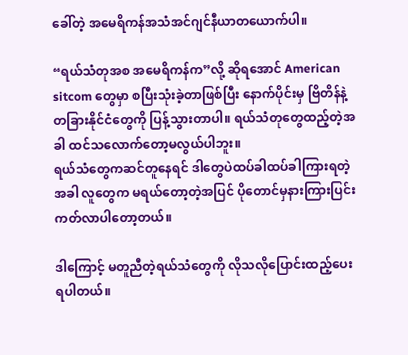ခေါ်တဲ့ အမေရိကန်အသံအင်ဂျင်နီယာတယောက်ပါ။

“ရယ်သံတုအစ အမေရိကန်က”လို့ ဆိုရအောင် American sitcom တွေမှာ စပြီးသုံးခဲ့တာဖြစ်ပြီး နောက်ပိုင်းမှ ဗြိတိန်နဲ့တခြားနိုင်ငံတွေကို ပြန့်သွားတာပါ။ ရယ်သံတုတွေထည့်တဲ့အခါ ထင်သလောက်တော့မလွယ်ပါဘူး။
ရယ်သံတွေကဆင်တူနေရင် ဒါတွေပဲထပ်ခါထပ်ခါကြားရတဲ့အခါ လူတွေက မရယ်တော့တဲ့အပြင် ပိုတောင်မှနားကြားပြင်းကတ်လာပါတော့တယ်။

ဒါကြောင့် မတူညီတဲ့ရယ်သံတွေကို လိုသလိုပြောင်းထည့်ပေးရပါတယ်။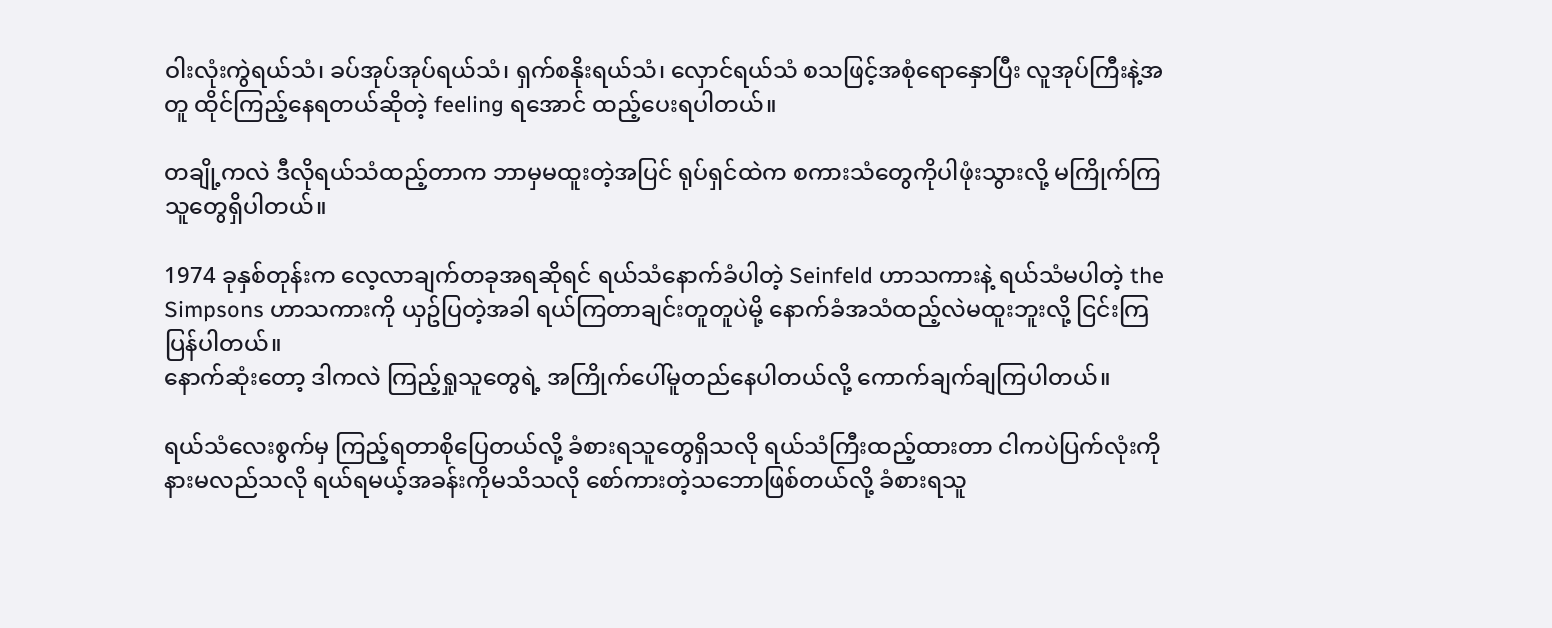ဝါးလုံးကွဲရယ်သံ၊ ခပ်အုပ်အုပ်ရယ်သံ၊ ရှက်စနိုးရယ်သံ၊ လှောင်ရယ်သံ စသဖြင့်အစုံရောနှောပြီး လူအုပ်ကြီးနဲ့အတူ ထိုင်ကြည့်နေရတယ်ဆိုတဲ့ feeling ရအောင် ထည့်ပေးရပါတယ်။

တချို့ကလဲ ဒီလိုရယ်သံထည့်တာက ဘာမှမထူးတဲ့အပြင် ရုပ်ရှင်ထဲက စကားသံတွေကိုပါဖုံးသွားလို့ မကြိုက်ကြသူတွေရှိပါတယ်။

1974 ခုနှစ်တုန်းက လေ့လာချက်တခုအရဆိုရင် ရယ်သံနောက်ခံပါတဲ့ Seinfeld ဟာသကားနဲ့ ရယ်သံမပါတဲ့ the Simpsons ဟာသကားကို ယှဥ်ပြတဲ့အခါ ရယ်ကြတာချင်းတူတူပဲမို့ နောက်ခံအသံထည့်လဲမထူးဘူးလို့ ငြင်းကြပြန်ပါတယ်။
နောက်ဆုံးတော့ ဒါကလဲ ကြည့်ရှုသူတွေရဲ့ အကြိုက်ပေါ်မူတည်နေပါတယ်လို့ ကောက်ချက်ချကြပါတယ်။

ရယ်သံလေးစွက်မှ ကြည့်ရတာစိုပြေတယ်လို့ ခံစားရသူတွေရှိသလို ရယ်သံကြီးထည့်ထားတာ ငါကပဲပြက်လုံးကိုနားမလည်သလို ရယ်ရမယ့်အခန်းကိုမသိသလို စော်ကားတဲ့သဘောဖြစ်တယ်လို့ ခံစားရသူ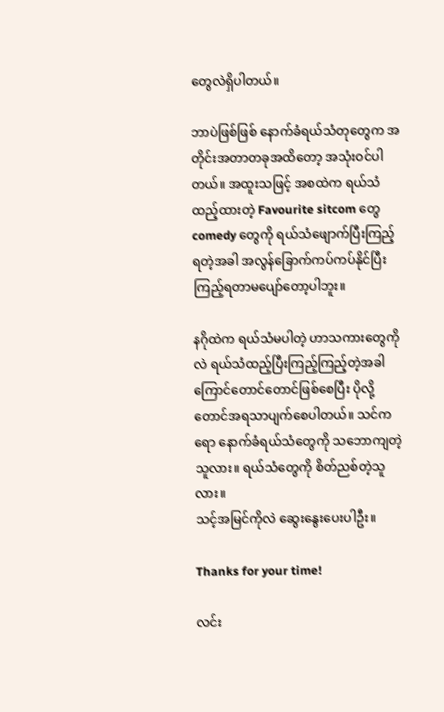တွေလဲရှိပါတယ်။

ဘာပဲဖြစ်ဖြစ် နောက်ခံရယ်သံတုတွေက အတိုင်းအတာတခုအထိတော့ အသုံးဝင်ပါတယ်။ အထူးသဖြင့် အစထဲက ရယ်သံထည့်ထားတဲ့ Favourite sitcom တွေ comedy တွေကို ရယ်သံဖျောက်ပြီးကြည့်ရတဲ့အခါ အလွန်ခြောက်ကပ်ကပ်နိုင်ပြီး ကြည့်ရတာမပျော်တော့ပါဘူး။

နဂိုထဲက ရယ်သံမပါတဲ့ ဟာသကားတွေကိုလဲ ရယ်သံထည့်ပြီးကြည့်ကြည့်တဲ့အခါ ကြောင်တောင်တောင်ဖြစ်စေပြီး ပိုလို့တောင်အရသာပျက်စေပါတယ်။ သင်ကရော နောက်ခံရယ်သံတွေကို သဘောကျတဲ့သူလား။ ရယ်သံတွေကို စိတ်ညစ်တဲ့သူလား။
သင့်အမြင်ကိုလဲ ဆွေးနွေးပေးပါဦး။

Thanks for your time!

လင်း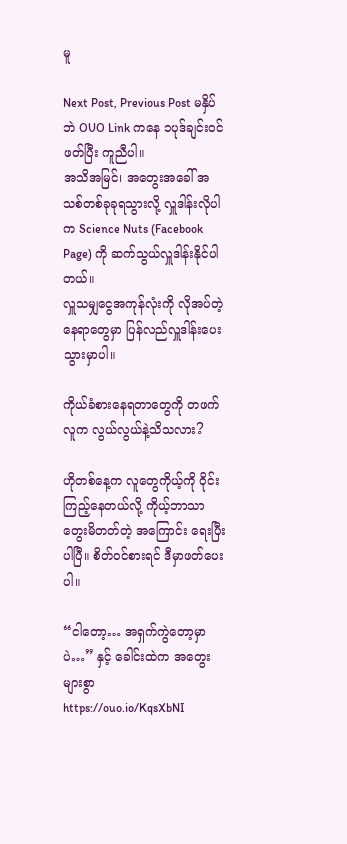မူ

Next Post, Previous Post မနှိပ်ဘဲ OUO Link ကနေ ၁ပုဒ်ချင်းဝင်ဖတ်ပြီး ကူညီပါ။
အသိအမြင်၊ အတွေးအခေါ် အသစ်တစ်ခုခုရသွားလို့ လှူဒါန်းလိုပါက Science Nuts (Facebook Page) ကို ဆက်သွယ်လှူဒါန်းနိုင်ပါတယ်။
လှူသမျှငွေအကုန်လုံးကို လိုအပ်တဲ့နေရာတွေမှာ ပြန်လည်လှူဒါန်းပေးသွားမှာပါ။

ကိုယ်ခံစားနေရတာတွေကို တဖက်လူက လွယ်လွယ်နဲ့သိသလား?

ဟိုတစ်နေ့က လူတွေကိုယ့်ကို ဝိုင်းကြည့်နေတယ်လို့ ကိုယ့်ဘာသာတွေးမိတတ်တဲ့ အကြောင်း ရေးပြီးပါပြီ။ စိတ်ဝင်စားရင် ဒီမှာဖတ်ပေးပါ။

“ငါတော့… အရှက်ကွဲတော့မှာပဲ…” နှင့် ခေါင်းထဲက အတွေးများစွာ
https://ouo.io/KqsXbNI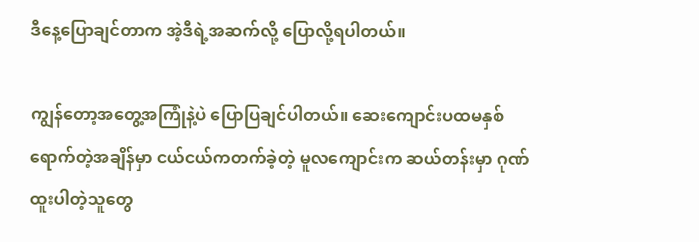ဒီနေ့ပြောချင်တာက အဲ့ဒီရဲ့အဆက်လို့ ပြောလို့ရပါတယ်။

ကျွန်တော့အတွေ့အကြုံနဲ့ပဲ ပြောပြချင်ပါတယ်။ ဆေးကျောင်းပထမနှစ်ရောက်တဲ့အချိန်မှာ ငယ်ငယ်ကတက်ခဲ့တဲ့ မူလကျောင်းက ဆယ်တန်းမှာ ဂုဏ်ထူးပါတဲ့သူတွေ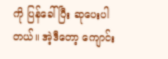ကို ပြန်ခေါ်ပြီး ဆုပေးပါတယ်။ အဲ့ဒီတော့ ကျောင်း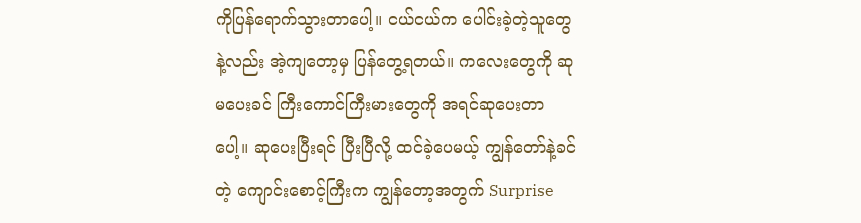ကိုပြန်ရောက်သွားတာပေါ့။ ငယ်ငယ်က ပေါင်းခဲ့တဲ့သူတွေနဲ့လည်း အဲ့ကျတော့မှ ပြန်တွေ့ရတယ်။ ကလေးတွေကို ဆုမပေးခင် ကြီးကောင်ကြီးမားတွေကို အရင်ဆုပေးတာပေါ့။ ဆုပေးပြီးရင် ပြီးပြီလို့ ထင်ခဲ့ပေမယ့် ကျွန်တော်နဲ့ခင်တဲ့ ကျောင်းစောင့်ကြီးက ကျွန်တော့အတွက် Surprise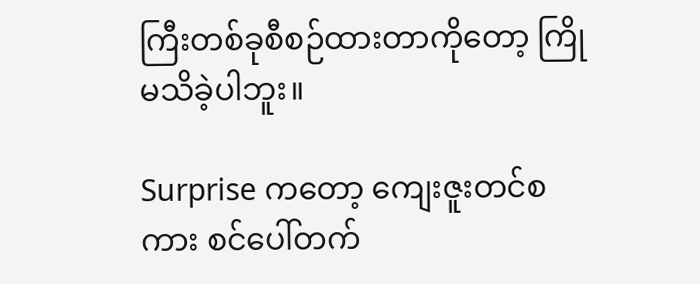ကြီးတစ်ခုစီစဉ်ထားတာကိုတော့ ကြိုမသိခဲ့ပါဘူး။

Surprise ကတော့ ကျေးဇူးတင်စကား စင်ပေါ်တက်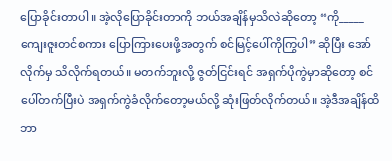ပြောခိုင်းတာပါ။ အဲ့လိုပြောခိုင်းတာကို ဘယ်အချိန်မှသိလဲဆိုတော့ “ကို_____ ကျေးဇူးတင်စကား ပြောကြားပေးဖို့အတွက် စင်မြင့်ပေါ်ကိုကြွပါ” ဆိုပြီး အော်လိုက်မှ သိလိုက်ရတယ်။ မတက်ဘူးလို့ ဇွတ်ငြင်းရင် အရှက်ပိုကွဲမှာဆိုတော့ စင်ပေါ်တက်ပြီးပဲ အရှက်ကွဲခံလိုက်တော့မယ်လို့ ဆုံးဖြတ်လိုက်တယ်။ အဲ့ဒီအချိန်ထိ ဘာ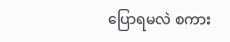ပြောရမလဲ စကား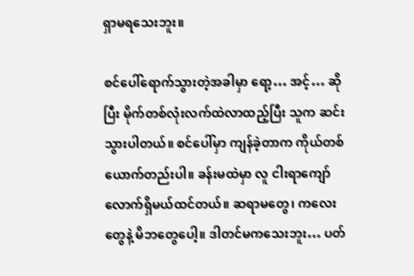ရှာမရသေးဘူး။

စင်ပေါ်ရောက်သွားတဲ့အခါမှာ ရော့… အင့်… ဆိုပြီး မိုက်တစ်လုံးလက်ထဲလာထည့်ပြီး သူက ဆင်းသွားပါတယ်။ စင်ပေါ်မှာ ကျန်ခဲ့တာက ကိုယ်တစ်ယောက်တည်းပါ။ ခန်းမထဲမှာ လူ ငါးရာကျော်လောက်ရှိမယ်ထင်တယ်။ ဆရာမတွေ၊ ကလေးတွေနဲ့ မိဘတွေပေါ့။ ဒါတင်မကသေးဘူး… ပတ်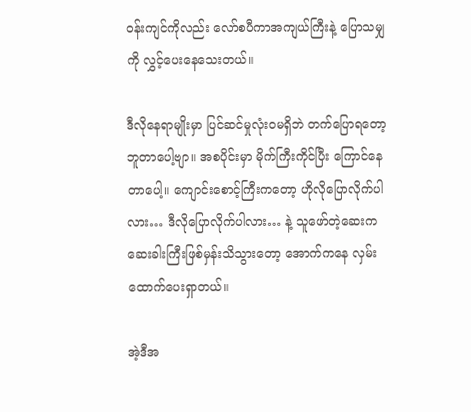ဝန်းကျင်ကိုလည်း လော်စပီကာအကျယ်ကြီးနဲ့ ပြောသမျှကို လွှင့်ပေးနေသေးတယ်။

ဒီလိုနေရာမျိုးမှာ ပြင်ဆင်မှုလုံးဝမရှိဘဲ တက်ပြောရတော့ ဘူတာပေါ့ဗျာ။ အစပိုင်းမှာ မိုက်ကြီးကိုင်ပြီး ကြောင်နေတာပေါ့။ ကျောင်းစောင့်ကြီးကတော့ ဟိုလိုပြောလိုက်ပါလား… ဒီလိုပြောလိုက်ပါလား… နဲ့ သူဖော်တဲ့ဆေးက ဆေးခါးကြီးဖြစ်မှန်းသိသွားတော့ အောက်ကနေ လှမ်းထောက်ပေးရှာတယ်။

အဲ့ဒီအ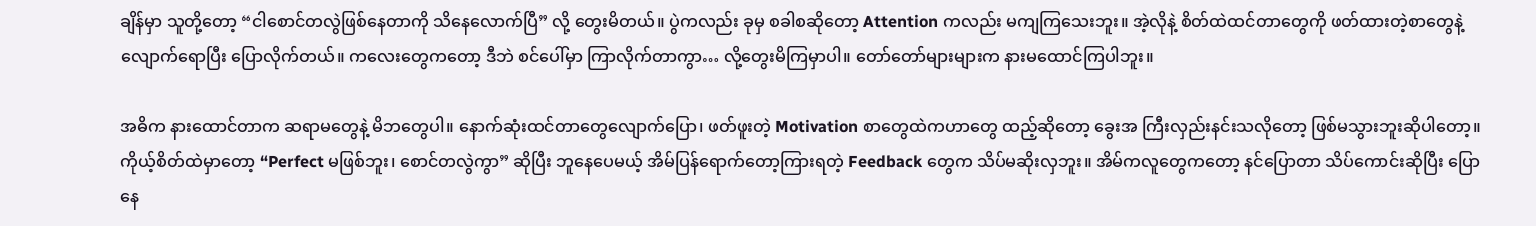ချိန်မှာ သူတို့တော့ “ငါစောင်တလွဲဖြစ်နေတာကို သိနေလောက်ပြီ” လို့ တွေးမိတယ်။ ပွဲကလည်း ခုမှ စခါစဆိုတော့ Attention ကလည်း မကျကြသေးဘူး။ အဲ့လိုနဲ့ စိတ်ထဲထင်တာတွေကို ဖတ်ထားတဲ့စာတွေနဲ့ လျောက်ရောပြီး ပြောလိုက်တယ်။ ကလေးတွေကတော့ ဒီဘဲ စင်ပေါ်မှာ ကြာလိုက်တာကွာ… လို့တွေးမိကြမှာပါ။ တော်တော်များများက နားမထောင်ကြပါဘူး။

အဓိက နားထောင်တာက ဆရာမတွေနဲ့ မိဘတွေပါ။ နောက်ဆုံးထင်တာတွေလျောက်ပြော၊ ဖတ်ဖူးတဲ့ Motivation စာတွေထဲကဟာတွေ ထည့်ဆိုတော့ ခွေးအ ကြီးလှည်းနင်းသလိုတော့ ဖြစ်မသွားဘူးဆိုပါတော့။ ကိုယ့်စိတ်ထဲမှာတော့ “Perfect မဖြစ်ဘူး၊ စောင်တလွဲကွာ” ဆိုပြီး ဘူနေပေမယ့် အိမ်ပြန်ရောက်တော့ကြားရတဲ့ Feedback တွေက သိပ်မဆိုးလှဘူး။ အိမ်ကလူတွေကတော့ နင်ပြောတာ သိပ်ကောင်းဆိုပြီး ပြောနေ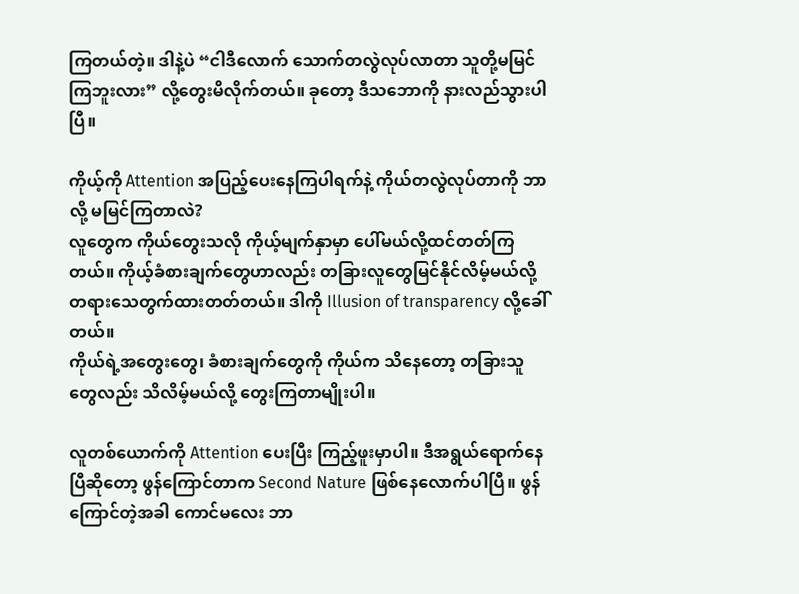ကြတယ်တဲ့။ ဒါနဲ့ပဲ “ငါဒီလောက် သောက်တလွဲလုပ်လာတာ သူတို့မမြင်ကြဘူးလား” လို့တွေးမိလိုက်တယ်။ ခုတော့ ဒီသဘောကို နားလည်သွားပါပြီ။

ကိုယ့်ကို Attention အပြည့်ပေးနေကြပါရက်နဲ့ ကိုယ်တလွဲလုပ်တာကို ဘာလို့ မမြင်ကြတာလဲ?
လူတွေက ကိုယ်တွေးသလို ကိုယ့်မျက်နှာမှာ ပေါ်မယ်လို့ထင်တတ်ကြတယ်။ ကိုယ့်ခံစားချက်တွေဟာလည်း တခြားလူတွေမြင်နိုင်လိမ့်မယ်လို့ တရားသေတွက်ထားတတ်တယ်။ ဒါကို Illusion of transparency လို့ခေါ်တယ်။
ကိုယ်ရဲ့အတွေးတွေ၊ ခံစားချက်တွေကို ကိုယ်က သိနေတော့ တခြားသူတွေလည်း သိလိမ့်မယ်လို့ တွေးကြတာမျိုးပါ။

လူတစ်ယောက်ကို Attention ပေးပြီး ကြည့်ဖူးမှာပါ။ ဒီအရွယ်ရောက်နေပြီဆိုတော့ ဖွန်ကြောင်တာက Second Nature ဖြစ်နေလောက်ပါပြီ။ ဖွန်ကြောင်တဲ့အခါ ကောင်မလေး ဘာ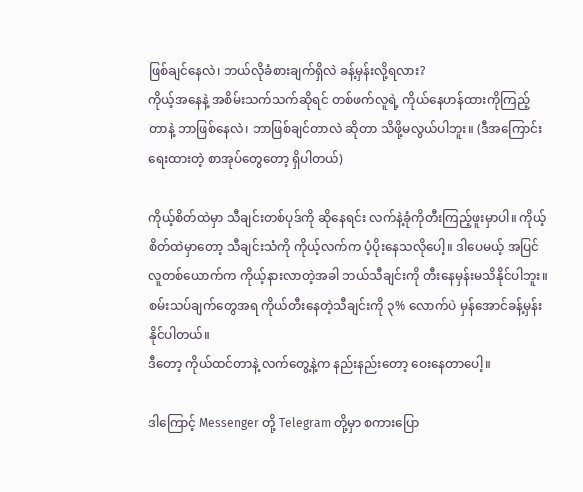ဖြစ်ချင်နေလဲ၊ ဘယ်လိုခံစားချက်ရှိလဲ ခန့်မှန်းလို့ရလား?
ကိုယ့်အနေနဲ့ အစိမ်းသက်သက်ဆိုရင် တစ်ဖက်လူရဲ့ ကိုယ်နေဟန်ထားကိုကြည့်တာနဲ့ ဘာဖြစ်နေလဲ၊ ဘာဖြစ်ချင်တာလဲ ဆိုတာ သိဖို့မလွယ်ပါဘူး။ (ဒီအကြောင်းရေးထားတဲ့ စာအုပ်တွေတော့ ရှိပါတယ်)

ကိုယ့်စိတ်ထဲမှာ သီချင်းတစ်ပုဒ်ကို ဆိုနေရင်း လက်နဲ့ခုံကိုတီးကြည့်ဖူးမှာပါ။ ကိုယ့်စိတ်ထဲမှာတော့ သီချင်းသံကို ကိုယ့်လက်က ပံ့ပိုးနေသလိုပေါ့။ ဒါပေမယ့် အပြင်လူတစ်ယောက်က ကိုယ့်နားလာတဲ့အခါ ဘယ်သီချင်းကို တီးနေမှန်းမသိနိုင်ပါဘူး။ စမ်းသပ်ချက်တွေအရ ကိုယ်တီးနေတဲ့သီချင်းကို ၃% လောက်ပဲ မှန်အောင်ခန့်မှန်းနိုင်ပါတယ်။
ဒီတော့ ကိုယ်ထင်တာနဲ့ လက်တွေ့နဲ့က နည်းနည်းတော့ ဝေးနေတာပေါ့။

ဒါကြောင့် Messenger တို့ Telegram တို့မှာ စကားပြော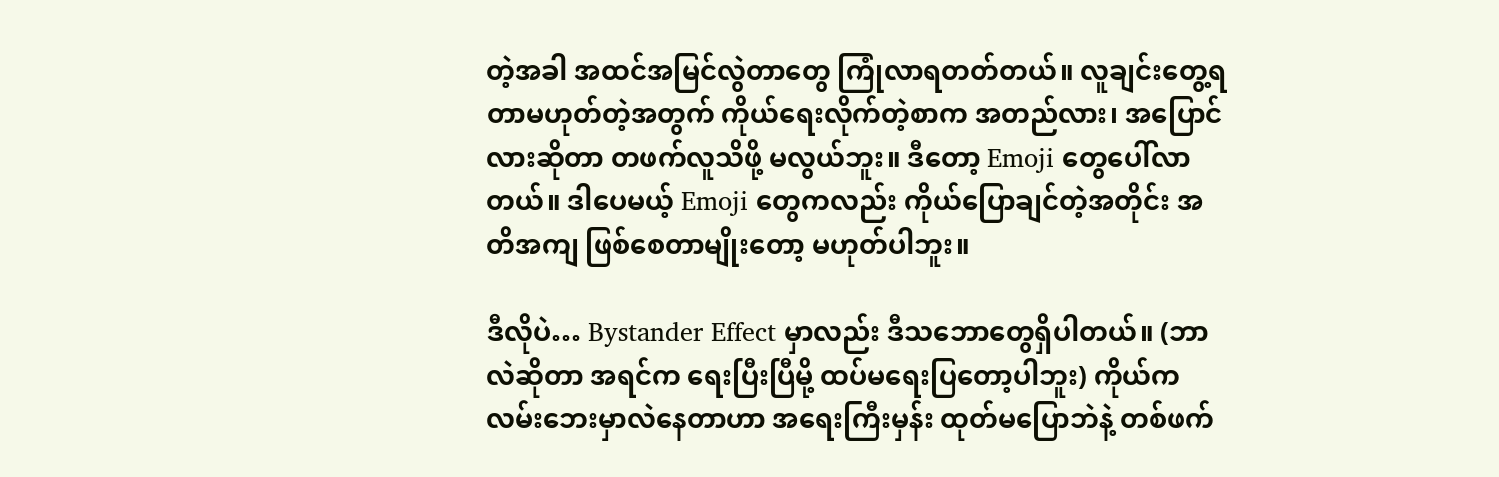တဲ့အခါ အထင်အမြင်လွဲတာတွေ ကြုံလာရတတ်တယ်။ လူချင်းတွေ့ရတာမဟုတ်တဲ့အတွက် ကိုယ်ရေးလိုက်တဲ့စာက အတည်လား၊ အပြောင်လားဆိုတာ တဖက်လူသိဖို့ မလွယ်ဘူး။ ဒီတော့ Emoji တွေပေါ်လာတယ်။ ဒါပေမယ့် Emoji တွေကလည်း ကိုယ်ပြောချင်တဲ့အတိုင်း အတိအကျ ဖြစ်စေတာမျိုးတော့ မဟုတ်ပါဘူး။

ဒီလိုပဲ… Bystander Effect မှာလည်း ဒီသဘောတွေရှိပါတယ်။ (ဘာလဲဆိုတာ အရင်က ရေးပြီးပြီမို့ ထပ်မရေးပြတော့ပါဘူး) ကိုယ်က လမ်းဘေးမှာလဲနေတာဟာ အရေးကြီးမှန်း ထုတ်မပြောဘဲနဲ့ တစ်ဖက်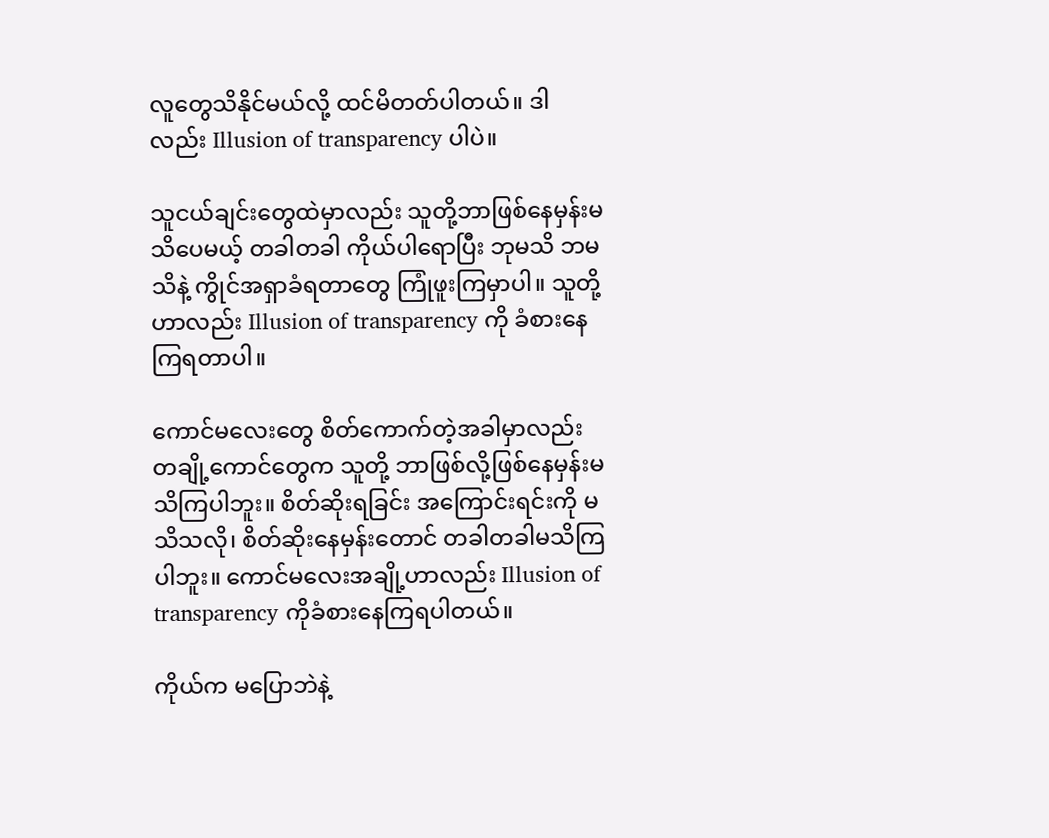လူတွေသိနိုင်မယ်လို့ ထင်မိတတ်ပါတယ်။ ဒါလည်း Illusion of transparency ပါပဲ။

သူငယ်ချင်းတွေထဲမှာလည်း သူတို့ဘာဖြစ်နေမှန်းမသိပေမယ့် တခါတခါ ကိုယ်ပါရောပြီး ဘုမသိ ဘမသိနဲ့ ကွိုင်အရှာခံရတာတွေ ကြုံဖူးကြမှာပါ။ သူတို့ဟာလည်း Illusion of transparency ကို ခံစားနေကြရတာပါ။

ကောင်မလေးတွေ စိတ်ကောက်တဲ့အခါမှာလည်း တချို့ကောင်တွေက သူတို့ ဘာဖြစ်လို့ဖြစ်နေမှန်းမသိကြပါဘူး။ စိတ်ဆိုးရခြင်း အကြောင်းရင်းကို မသိသလို၊ စိတ်ဆိုးနေမှန်းတောင် တခါတခါမသိကြပါဘူး။ ကောင်မလေးအချို့ဟာလည်း Illusion of transparency ကိုခံစားနေကြရပါတယ်။

ကိုယ်က မပြောဘဲနဲ့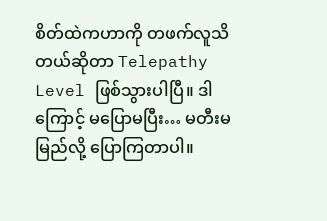စိတ်ထဲကဟာကို တဖက်လူသိတယ်ဆိုတာ Telepathy Level ဖြစ်သွားပါပြီ။ ဒါကြောင့် မပြောမပြီး… မတီးမမြည်လို့ ပြောကြတာပါ။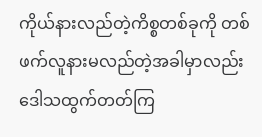ကိုယ်နားလည်တဲ့ကိစ္စတစ်ခုကို တစ်ဖက်လူနားမလည်တဲ့အခါမှာလည်း ဒေါသထွက်တတ်ကြ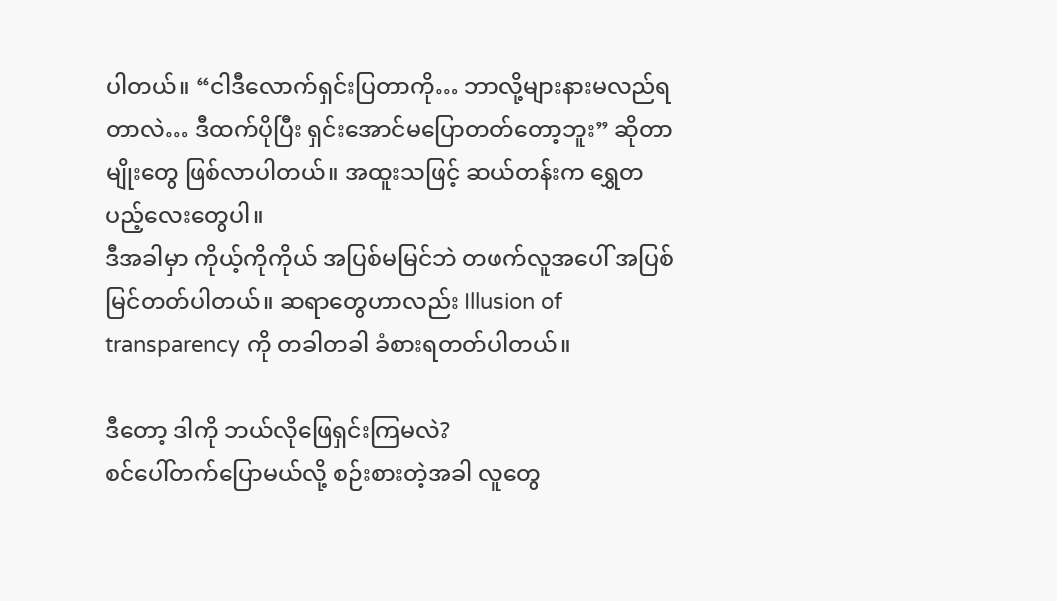ပါတယ်။ “ငါဒီလောက်ရှင်းပြတာကို… ဘာလို့များနားမလည်ရတာလဲ… ဒီထက်ပိုပြီး ရှင်းအောင်မပြောတတ်တော့ဘူး” ဆိုတာမျိုးတွေ ဖြစ်လာပါတယ်။ အထူးသဖြင့် ဆယ်တန်းက ရွှေတပည့်လေးတွေပါ။
ဒီအခါမှာ ကိုယ့်ကိုကိုယ် အပြစ်မမြင်ဘဲ တဖက်လူအပေါ် အပြစ်မြင်တတ်ပါတယ်။ ဆရာတွေဟာလည်း Illusion of transparency ကို တခါတခါ ခံစားရတတ်ပါတယ်။

ဒီတော့ ဒါကို ဘယ်လိုဖြေရှင်းကြမလဲ?
စင်ပေါ်တက်ပြောမယ်လို့ စဉ်းစားတဲ့အခါ လူတွေ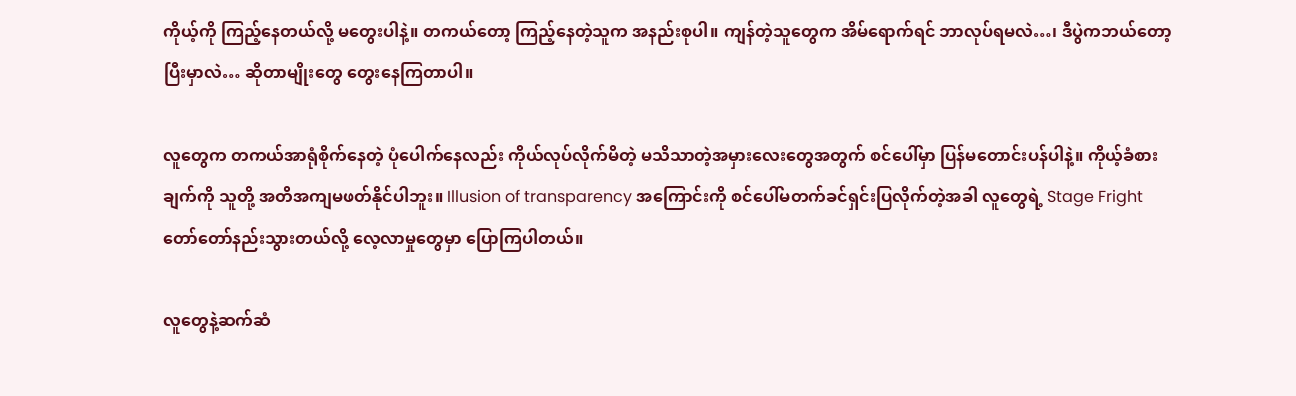ကိုယ့်ကို ကြည့်နေတယ်လို့ မတွေးပါနဲ့။ တကယ်တော့ ကြည့်နေတဲ့သူက အနည်းစုပါ။ ကျန်တဲ့သူတွေက အိမ်ရောက်ရင် ဘာလုပ်ရမလဲ…၊ ဒီပွဲကဘယ်တော့ပြီးမှာလဲ… ဆိုတာမျိုးတွေ တွေးနေကြတာပါ။

လူတွေက တကယ်အာရုံစိုက်နေတဲ့ ပုံပေါက်နေလည်း ကိုယ်လုပ်လိုက်မိတဲ့ မသိသာတဲ့အမှားလေးတွေအတွက် စင်ပေါ်မှာ ပြန်မတောင်းပန်ပါနဲ့။ ကိုယ့်ခံစားချက်ကို သူတို့ အတိအကျမဖတ်နိုင်ပါဘူး။ Illusion of transparency အကြောင်းကို စင်ပေါ်မတက်ခင်ရှင်းပြလိုက်တဲ့အခါ လူတွေရဲ့ Stage Fright တော်တော်နည်းသွားတယ်လို့ လေ့လာမှုတွေမှာ ပြောကြပါတယ်။

လူတွေနဲ့ဆက်ဆံ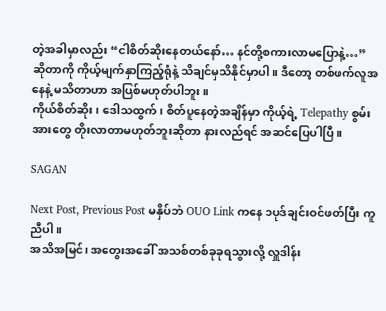တဲ့အခါမှာလည်း “ငါစိတ်ဆိုးနေတယ်နော်… နင်တို့စကားလာမပြောနဲ့…” ဆိုတာကို ကိုယ့်မျက်နှာကြည့်ရုံနဲ့ သိချင်မှသိနိုင်မှာပါ။ ဒီတော့ တစ်ဖက်လူအနေနဲ့ မသိတာဟာ အပြစ်မဟုတ်ပါဘူး။
ကိုယ်စိတ်ဆိုး၊ ဒေါသထွက်၊ စိတ်ပူနေတဲ့အချိန်မှာ ကိုယ့်ရဲ့ Telepathy စွမ်းအားတွေ တိုးလာတာမဟုတ်ဘူးဆိုတာ နားလည်ရင် အဆင်ပြေပါပြီ။

SAGAN

Next Post, Previous Post မနှိပ်ဘဲ OUO Link ကနေ ၁ပုဒ်ချင်းဝင်ဖတ်ပြီး ကူညီပါ။
အသိအမြင်၊ အတွေးအခေါ် အသစ်တစ်ခုခုရသွားလို့ လှူဒါန်း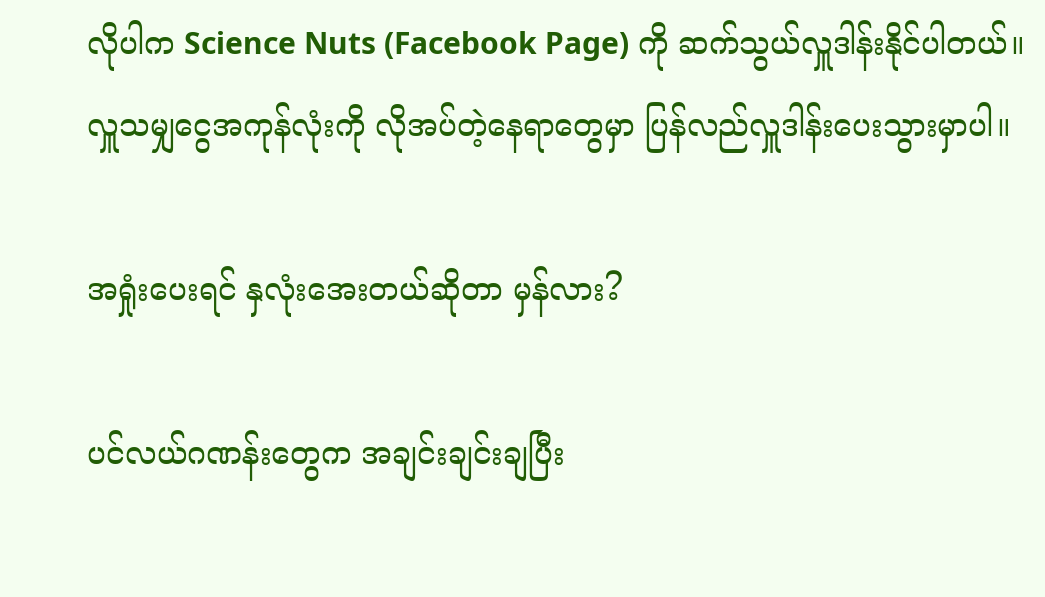လိုပါက Science Nuts (Facebook Page) ကို ဆက်သွယ်လှူဒါန်းနိုင်ပါတယ်။
လှူသမျှငွေအကုန်လုံးကို လိုအပ်တဲ့နေရာတွေမှာ ပြန်လည်လှူဒါန်းပေးသွားမှာပါ။

အရှုံးပေးရင် နှလုံးအေးတယ်ဆိုတာ မှန်လား?

ပင်လယ်ဂဏန်းတွေက အချင်းချင်းချပြီး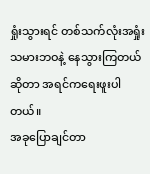ရှုံးသွားရင် တစ်သက်လုံးအရှုံးသမားဘဝနဲ့ နေသွားကြတယ်ဆိုတာ အရင်ကရေးဖူးပါတယ်။
အခုပြောချင်တာ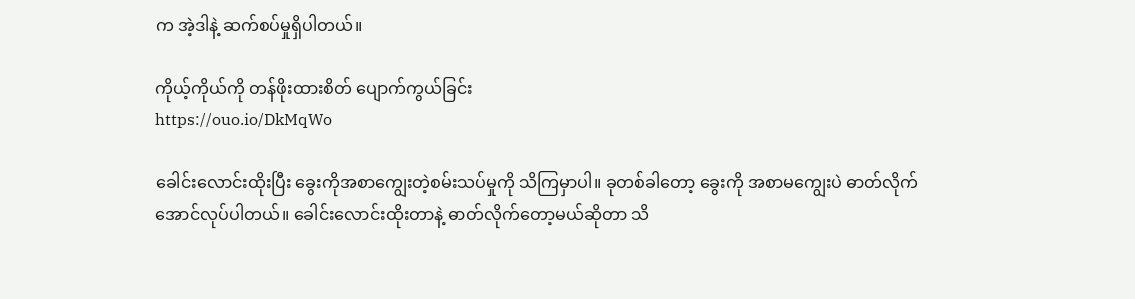က အဲ့ဒါနဲ့ ဆက်စပ်မှုရှိပါတယ်။

ကိုယ့်ကိုယ်ကို တန်ဖိုးထားစိတ် ပျောက်ကွယ်ခြင်း
https://ouo.io/DkMqWo

ခေါင်းလောင်းထိုးပြီး ခွေးကိုအစာကျွေးတဲ့စမ်းသပ်မှုကို သိကြမှာပါ။ ခုတစ်ခါတော့ ခွေးကို အစာမကျွေးပဲ ဓာတ်လိုက်အောင်လုပ်ပါတယ်။ ခေါင်းလောင်းထိုးတာနဲ့ ဓာတ်လိုက်တော့မယ်ဆိုတာ သိ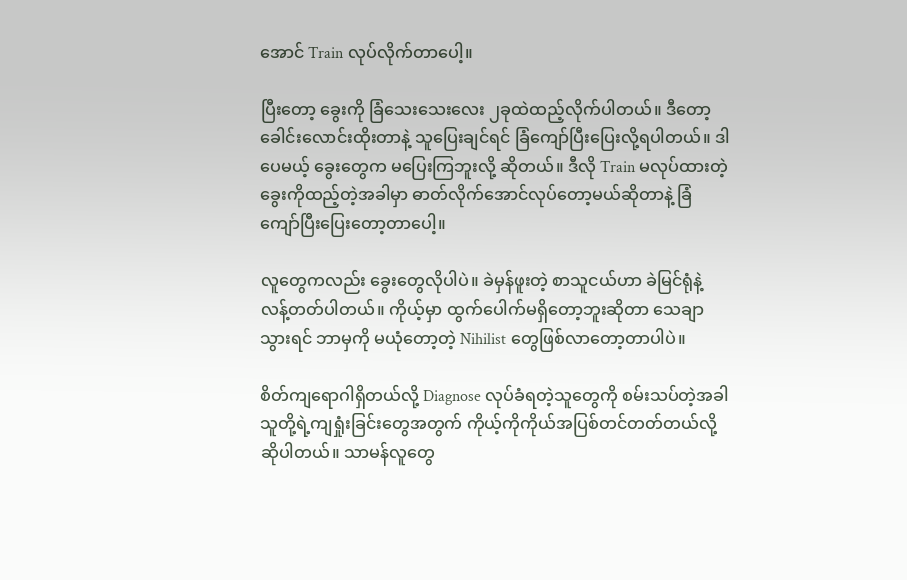အောင် Train လုပ်လိုက်တာပေါ့။

ပြီးတော့ ခွေးကို ခြံသေးသေးလေး ၂ခုထဲထည့်လိုက်ပါတယ်။ ဒီတော့ ခေါင်းလောင်းထိုးတာနဲ့ သူပြေးချင်ရင် ခြံကျော်ပြီးပြေးလို့ရပါတယ်။ ဒါပေမယ့် ခွေးတွေက မပြေးကြဘူးလို့ ဆိုတယ်။ ဒီလို Train မလုပ်ထားတဲ့ ခွေးကိုထည့်တဲ့အခါမှာ ဓာတ်လိုက်အောင်လုပ်တော့မယ်ဆိုတာနဲ့ ခြံကျော်ပြီးပြေးတော့တာပေါ့။

လူတွေကလည်း ခွေးတွေလိုပါပဲ။ ခဲမှန်ဖူးတဲ့ စာသူငယ်ဟာ ခဲမြင်ရုံနဲ့ လန့်တတ်ပါတယ်။ ကိုယ့်မှာ ထွက်ပေါက်မရှိတော့ဘူးဆိုတာ သေချာသွားရင် ဘာမှကို မယုံတော့တဲ့ Nihilist တွေဖြစ်လာတော့တာပါပဲ။

စိတ်ကျရောဂါရှိတယ်လို့ Diagnose လုပ်ခံရတဲ့သူတွေကို စမ်းသပ်တဲ့အခါ သူတို့ရဲ့ကျရှုံးခြင်းတွေအတွက် ကိုယ့်ကိုကိုယ်အပြစ်တင်တတ်တယ်လို့ ဆိုပါတယ်။ သာမန်လူတွေ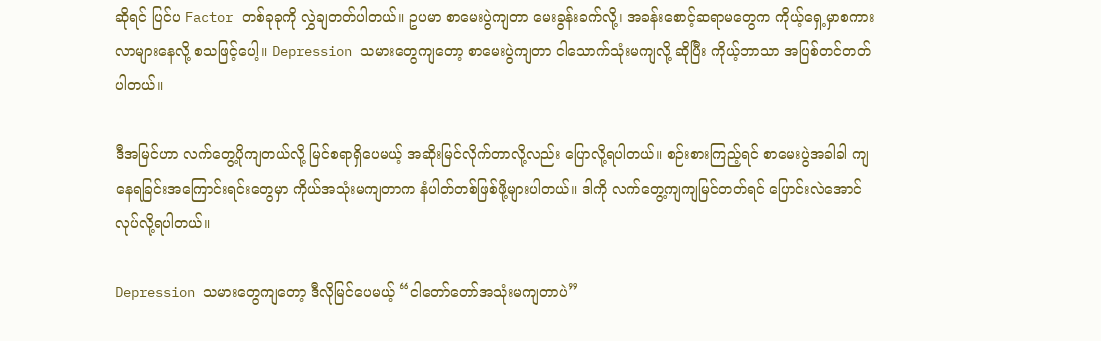ဆိုရင် ပြင်ပ Factor တစ်ခုခုကို လွှဲချတတ်ပါတယ်။ ဥပမာ စာမေးပွဲကျတာ မေးခွန်းခက်လို့၊ အခန်းစောင့်ဆရာမတွေက ကိုယ့်ရှေ့မှာစကားလာများနေလို့ စသဖြင့်ပေါ့။ Depression သမားတွေကျတော့ စာမေးပွဲကျတာ ငါသောက်သုံးမကျလို့ ဆိုပြီး ကိုယ့်ဘာသာ အပြစ်တင်တတ်ပါတယ်။

ဒီအမြင်ဟာ လက်တွေ့ပိုကျတယ်လို့ မြင်စရာရှိပေမယ့် အဆိုးမြင်လိုက်တာလို့လည်း ပြောလို့ရပါတယ်။ စဉ်းစားကြည့်ရင် စာမေးပွဲအခါခါ ကျနေရခြင်းအကြောင်းရင်းတွေမှာ ကိုယ်အသုံးမကျတာက နံပါတ်တစ်ဖြစ်ဖို့များပါတယ်။ ဒါကို လက်တွေ့ကျကျမြင်တတ်ရင် ပြောင်းလဲအောင်လုပ်လို့ရပါတယ်။

Depression သမားတွေကျတော့ ဒီလိုမြင်ပေမယ့် “ငါတော်တော်အသုံးမကျတာပဲ”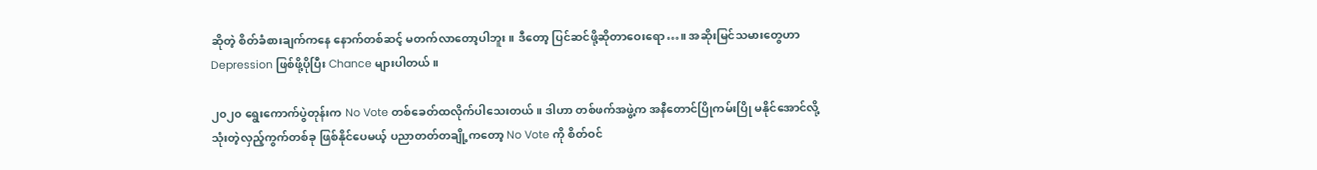ဆိုတဲ့ စိတ်ခံစားချက်ကနေ နောက်တစ်ဆင့် မတက်လာတော့ပါဘူး။ ဒီတော့ ပြင်ဆင်ဖို့ဆိုတာဝေးရော…။ အဆိုးမြင်သမားတွေဟာ Depression ဖြစ်ဖို့ပိုပြီး Chance များပါတယ်။

၂၀၂၀ ရွေးကောက်ပွဲတုန်းက No Vote တစ်ခေတ်ထလိုက်ပါသေးတယ်။ ဒါဟာ တစ်ဖက်အဖွဲ့က အနီတောင်ပြိုကမ်းပြို မနိုင်အောင်လို့ သုံးတဲ့လှည့်ကွက်တစ်ခု ဖြစ်နိုင်ပေမယ့် ပညာတတ်တချို့ကတော့ No Vote ကို စိတ်ဝင်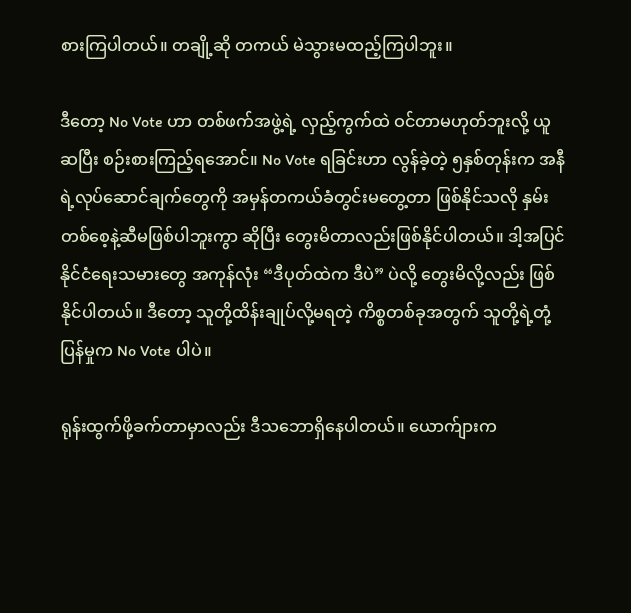စားကြပါတယ်။ တချို့ဆို တကယ် မဲသွားမထည့်ကြပါဘူး။

ဒီတော့ No Vote ဟာ တစ်ဖက်အဖွဲ့ရဲ့ လှည့်ကွက်ထဲ ဝင်တာမဟုတ်ဘူးလို့ ယူဆပြီး စဉ်းစားကြည့်ရအောင်။ No Vote ရခြင်းဟာ လွန်ခဲ့တဲ့ ၅နှစ်တုန်းက အနီရဲ့လုပ်ဆောင်ချက်တွေကို အမှန်တကယ်ခံတွင်းမတွေ့တာ ဖြစ်နိုင်သလို နှမ်းတစ်စေ့နဲ့ဆီမဖြစ်ပါဘူးကွာ ဆိုပြီး တွေးမိတာလည်းဖြစ်နိုင်ပါတယ်။ ဒါ့အပြင် နိုင်ငံရေးသမားတွေ အကုန်လုံး “ဒီပုတ်ထဲက ဒီပဲ” ပဲလို့ တွေးမိလို့လည်း ဖြစ်နိုင်ပါတယ်။ ဒီတော့ သူတို့ထိန်းချုပ်လို့မရတဲ့ ကိစ္စတစ်ခုအတွက် သူတို့ရဲ့တုံ့ပြန်မှုက No Vote ပါပဲ။

ရုန်းထွက်ဖို့ခက်တာမှာလည်း ဒီသဘောရှိနေပါတယ်။ ယောက်ျားက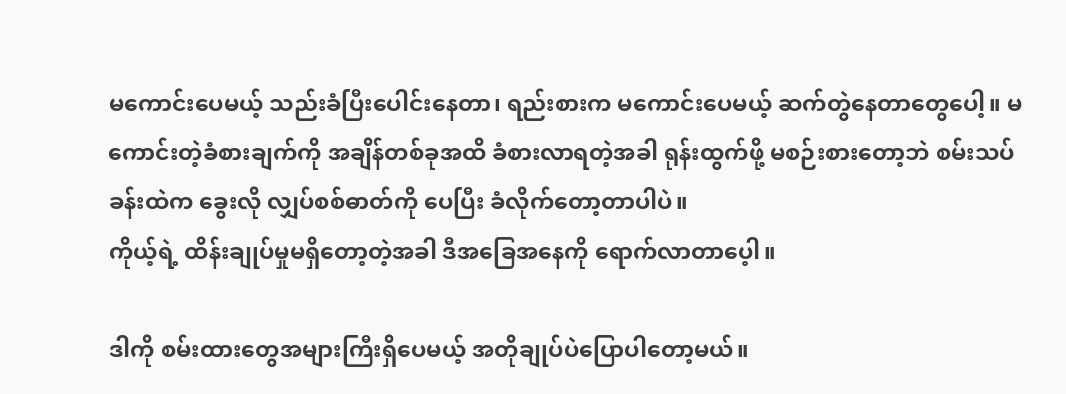မကောင်းပေမယ့် သည်းခံပြီးပေါင်းနေတာ၊ ရည်းစားက မကောင်းပေမယ့် ဆက်တွဲနေတာတွေပေါ့။ မကောင်းတဲ့ခံစားချက်ကို အချိန်တစ်ခုအထိ ခံစားလာရတဲ့အခါ ရုန်းထွက်ဖို့ မစဉ်းစားတော့ဘဲ စမ်းသပ်ခန်းထဲက ခွေးလို လျှပ်စစ်ဓာတ်ကို ပေပြီး ခံလိုက်တော့တာပါပဲ။
ကိုယ့်ရဲ့ ထိန်းချုပ်မှုမရှိတော့တဲ့အခါ ဒီအခြေအနေကို ရောက်လာတာပေ့ါ။

ဒါကို စမ်းထားတွေအများကြီးရှိပေမယ့် အတိုချုပ်ပဲပြောပါတော့မယ်။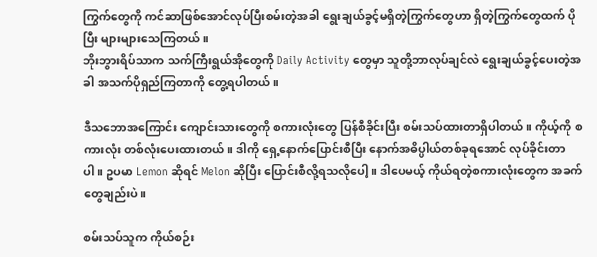ကြွက်တွေကို ကင်ဆာဖြစ်အောင်လုပ်ပြီးစမ်းတဲ့အခါ ရွေးချယ်ခွင့်မရှိတဲ့ကြွက်တွေဟာ ရှိတဲ့ကြွက်တွေထက် ပိုပြီး များများသေကြတယ်။
ဘိုးဘွားရိပ်သာက သက်ကြီးရွယ်အိုတွေကို Daily Activity တွေမှာ သူတို့ဘာလုပ်ချင်လဲ ရွေးချယ်ခွင့်ပေးတဲ့အခါ အသက်ပိုရှည်ကြတာကို တွေ့ရပါတယ်။

ဒီသဘောအကြောင်း ကျောင်းသားတွေကို စကားလုံးတွေ ပြန်စီခိုင်းပြီး စမ်းသပ်ထားတာရှိပါတယ်။ ကိုယ့်ကို စကားလုံး တစ်လုံးပေးထားတယ်။ ဒါကို ရှေ့နောက်ပြောင်းစီပြီး နောက်အဓိပ္ပါယ်တစ်ခုရအောင် လုပ်ခိုင်းတာပါ။ ဥပမာ Lemon ဆိုရင် Melon ဆိုပြီး ပြောင်းစီလို့ရသလိုပေါ့။ ဒါပေမယ့် ကိုယ်ရတဲ့စကားလုံးတွေက အခက်တွေချည်းပဲ။

စမ်းသပ်သူက ကိုယ်စဉ်း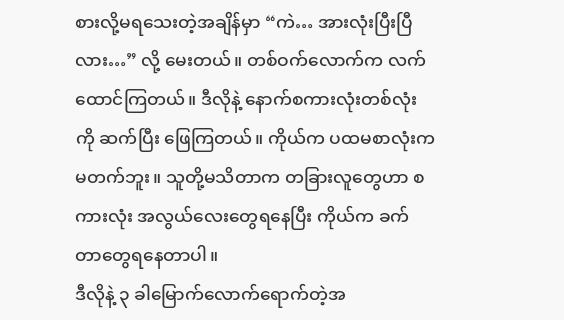စားလို့မရသေးတဲ့အချိန်မှာ “ကဲ… အားလုံးပြီးပြီလား…” လို့ မေးတယ်။ တစ်ဝက်လောက်က လက်ထောင်ကြတယ်။ ဒီလိုနဲ့ နောက်စကားလုံးတစ်လုံးကို ဆက်ပြီး ဖြေကြတယ်။ ကိုယ်က ပထမစာလုံးက မတက်ဘူး။ သူတို့မသိတာက တခြားလူတွေဟာ စကားလုံး အလွယ်လေးတွေရနေပြီး ကိုယ်က ခက်တာတွေရနေတာပါ။
ဒီလိုနဲ့ ၃ ခါမြောက်လောက်ရောက်တဲ့အ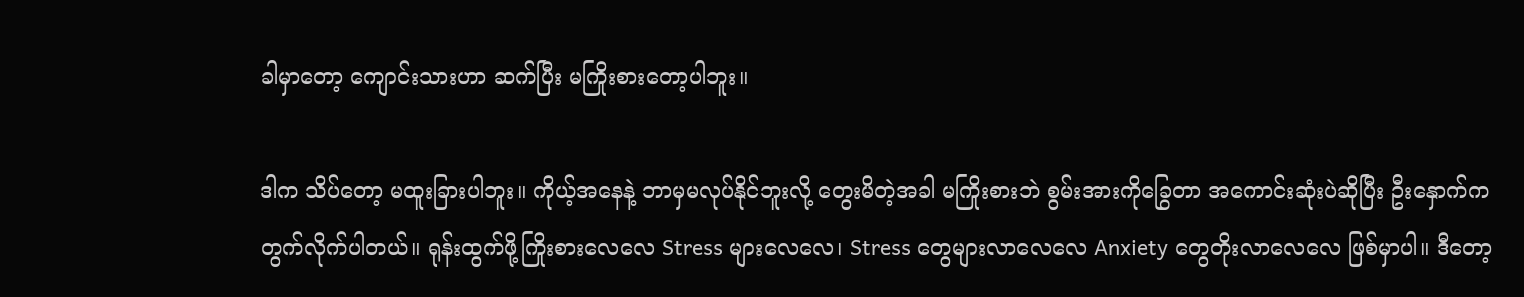ခါမှာတော့ ကျောင်းသားဟာ ဆက်ပြီး မကြိုးစားတော့ပါဘူး။

ဒါက သိပ်တော့ မထူးခြားပါဘူး။ ကိုယ့်အနေနဲ့ ဘာမှမလုပ်နိုင်ဘူးလို့ တွေးမိတဲ့အခါ မကြိုးစားဘဲ စွမ်းအားကိုခြွေတာ အကောင်းဆုံးပဲဆိုပြီး ဦးနှောက်က တွက်လိုက်ပါတယ်။ ရုန်းထွက်ဖို့ကြိုးစားလေလေ Stress များလေလေ၊ Stress တွေများလာလေလေ Anxiety တွေတိုးလာလေလေ ဖြစ်မှာပါ။ ဒီတော့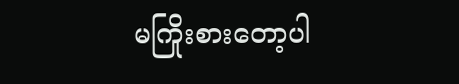မကြိုးစားတော့ပါ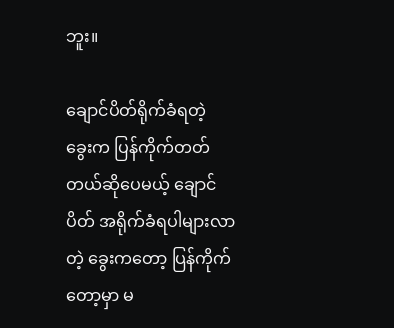ဘူး။

ချောင်ပိတ်ရိုက်ခံရတဲ့ ခွေးက ပြန်ကိုက်တတ်တယ်ဆိုပေမယ့် ချောင်ပိတ် အရိုက်ခံရပါများလာတဲ့ ခွေးကတော့ ပြန်ကိုက်တော့မှာ မ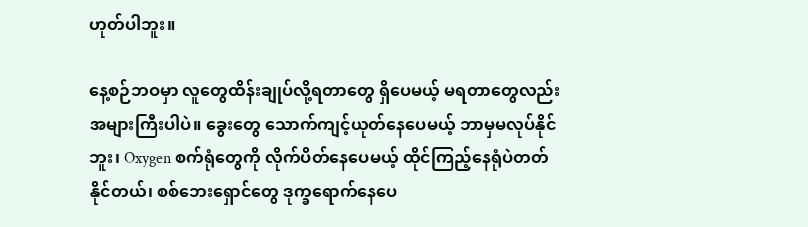ဟုတ်ပါဘူး။

နေ့စဉ်ဘဝမှာ လူတွေထိန်းချုပ်လို့ရတာတွေ ရှိပေမယ့် မရတာတွေလည်း အများကြီးပါပဲ။ ခွေးတွေ သောက်ကျင့်ယုတ်နေပေမယ့် ဘာမှမလုပ်နိုင်ဘူး၊ Oxygen စက်ရုံတွေကို လိုက်ပိတ်နေပေမယ့် ထိုင်ကြည့်နေရုံပဲတတ်နိုင်တယ်၊ စစ်ဘေးရှောင်တွေ ဒုက္ခရောက်နေပေ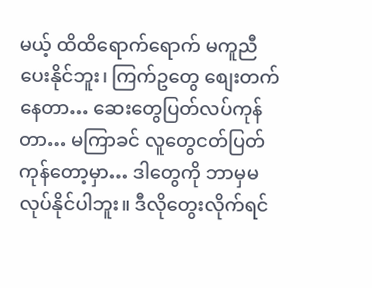မယ့် ထိထိရောက်ရောက် မကူညီပေးနိုင်ဘူး၊ ကြက်ဥတွေ စျေးတက်နေတာ… ဆေးတွေပြတ်လပ်ကုန်တာ… မကြာခင် လူတွေငတ်ပြတ်ကုန်တော့မှာ… ဒါတွေကို ဘာမှမလုပ်နိုင်ပါဘူး။ ဒီလိုတွေးလိုက်ရင်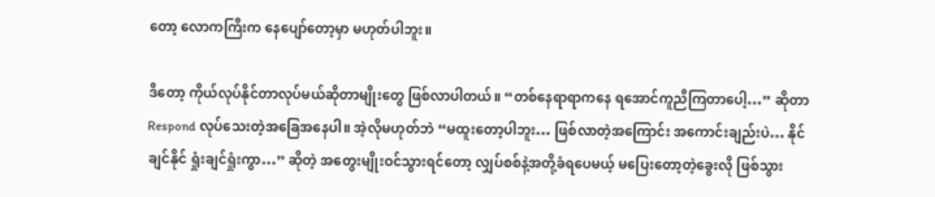တော့ လောကကြီးက နေပျော်တော့မှာ မဟုတ်ပါဘူး။

ဒီတော့ ကိုယ်လုပ်နိုင်တာလုပ်မယ်ဆိုတာမျိုးတွေ ဖြစ်လာပါတယ်။ “တစ်နေရာရာကနေ ရအောင်ကူညီကြတာပေါ့…” ဆိုတာ Respond လုပ်သေးတဲ့အခြေအနေပါ။ အဲ့လိုမဟုတ်ဘဲ “မထူးတော့ပါဘူး… ဖြစ်လာတဲ့အကြောင်း အကောင်းချည်းပဲ… နိုင်ချင်နိုင် ရှုံးချင်ရှုံးကွာ…” ဆိုတဲ့ အတွေးမျိုးဝင်သွားရင်တော့ လျှပ်စစ်နဲ့အတို့ခံရပေမယ့် မပြေးတော့တဲ့ခွေးလို ဖြစ်သွား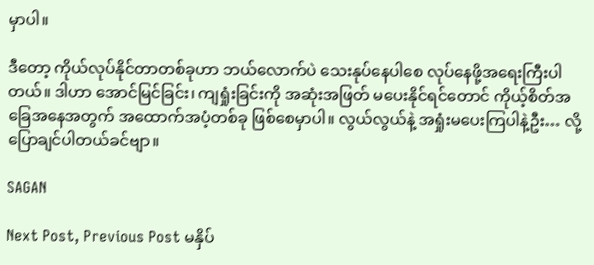မှာပါ။

ဒီတော့ ကိုယ်လုပ်နိုင်တာတစ်ခုဟာ ဘယ်လောက်ပဲ သေးနုပ်နေပါစေ လုပ်နေဖို့အရေးကြီးပါတယ်။ ဒါဟာ အောင်မြင်ခြင်း၊ ကျရှုံးခြင်းကို အဆုံးအဖြတ် မပေးနိုင်ရင်တောင် ကိုယ့်စိတ်အခြေအနေအတွက် အထောက်အပံ့တစ်ခု ဖြစ်စေမှာပါ။ လွယ်လွယ်နဲ့ အရှုံးမပေးကြပါနဲ့ဦး… လို့ ပြောချင်ပါတယ်ခင်ဗျာ။

SAGAN

Next Post, Previous Post မနှိပ်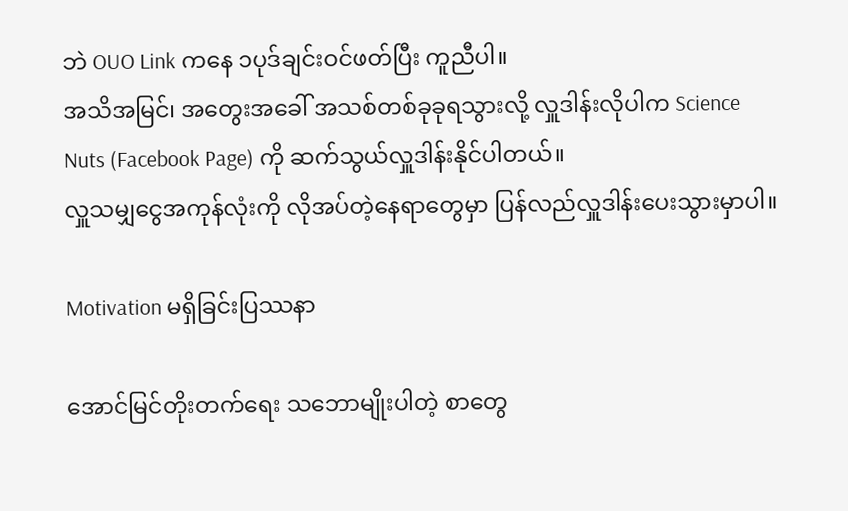ဘဲ OUO Link ကနေ ၁ပုဒ်ချင်းဝင်ဖတ်ပြီး ကူညီပါ။
အသိအမြင်၊ အတွေးအခေါ် အသစ်တစ်ခုခုရသွားလို့ လှူဒါန်းလိုပါက Science Nuts (Facebook Page) ကို ဆက်သွယ်လှူဒါန်းနိုင်ပါတယ်။
လှူသမျှငွေအကုန်လုံးကို လိုအပ်တဲ့နေရာတွေမှာ ပြန်လည်လှူဒါန်းပေးသွားမှာပါ။

Motivation မရှိခြင်းပြဿနာ

အောင်မြင်တိုးတက်ရေး သဘောမျိုးပါတဲ့ စာတွေ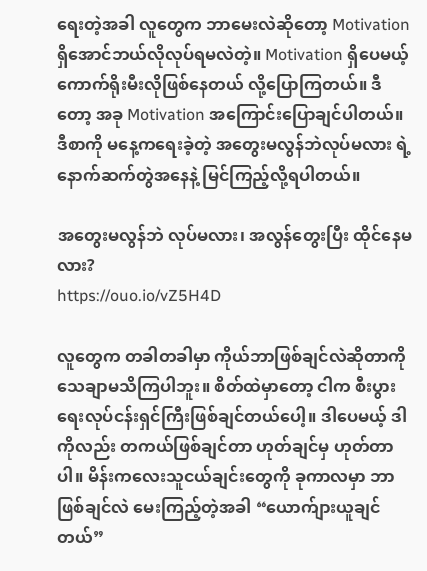ရေးတဲ့အခါ လူတွေက ဘာမေးလဲဆိုတော့ Motivation ရှိအောင်ဘယ်လိုလုပ်ရမလဲတဲ့။ Motivation ရှိပေမယ့် ကောက်ရိုးမီးလိုဖြစ်နေတယ် လို့ပြောကြတယ်။ ဒီတော့ အခု Motivation အကြောင်းပြောချင်ပါတယ်။ ဒီစာကို မနေ့ကရေးခဲ့တဲ့ အတွေးမလွန်ဘဲလုပ်မလား ရဲ့ နောက်ဆက်တွဲအနေနဲ့ မြင်ကြည့်လို့ရပါတယ်။

အတွေးမလွန်ဘဲ လုပ်မလား၊ အလွန်တွေးပြီး ထိုင်နေမလား?
https://ouo.io/vZ5H4D

လူတွေက တခါတခါမှာ ကိုယ်ဘာဖြစ်ချင်လဲဆိုတာကို သေချာမသိကြပါဘူး။ စိတ်ထဲမှာတော့ ငါက စီးပွားရေးလုပ်ငန်းရှင်ကြီးဖြစ်ချင်တယ်ပေါ့။ ဒါပေမယ့် ဒါကိုလည်း တကယ်ဖြစ်ချင်တာ ဟုတ်ချင်မှ ဟုတ်တာပါ။ မိန်းကလေးသူငယ်ချင်းတွေကို ခုကာလမှာ ဘာဖြစ်ချင်လဲ မေးကြည့်တဲ့အခါ “ယောက်ျားယူချင်တယ်”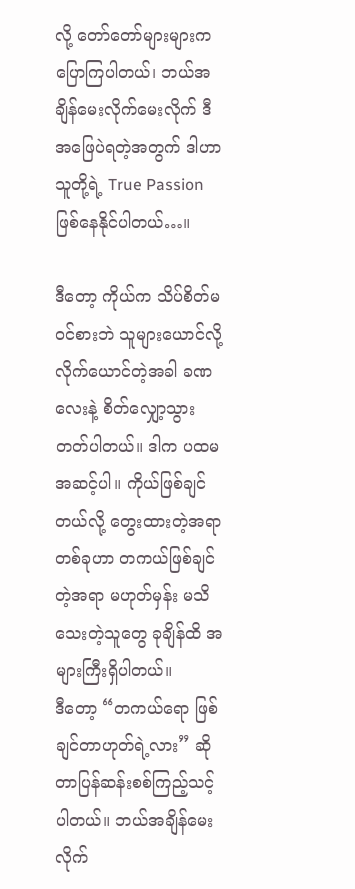လို့ တော်တော်များများက ပြောကြပါတယ်၊ ဘယ်အချိန်မေးလိုက်မေးလိုက် ဒီအဖြေပဲရတဲ့အတွက် ဒါဟာ သူတို့ရဲ့ True Passion ဖြစ်နေနိုင်ပါတယ်…။

ဒီတော့ ကိုယ်က သိပ်စိတ်မဝင်စားဘဲ သူများယောင်လို့လိုက်ယောင်တဲ့အခါ ခဏလေးနဲ့ စိတ်လျှော့သွားတတ်ပါတယ်။ ဒါက ပထမအဆင့်ပါ။ ကိုယ်ဖြစ်ချင်တယ်လို့ တွေးထားတဲ့အရာတစ်ခုဟာ တကယ်ဖြစ်ချင်တဲ့အရာ မဟုတ်မှန်း မသိသေးတဲ့သူတွေ ခုချိန်ထိ အများကြီးရှိပါတယ်။
ဒီတော့ “တကယ်ရော ဖြစ်ချင်တာဟုတ်ရဲ့လား” ဆိုတာပြန်ဆန်းစစ်ကြည့်သင့်ပါတယ်။ ဘယ်အချိန်မေးလိုက်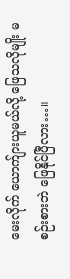မေးလိုက် ယောက်ျားယူမယ်လို့ ဖြေသလိုမျိုး မစဉ်းစားဘဲ ဖြေနိုင်ပြီလား…။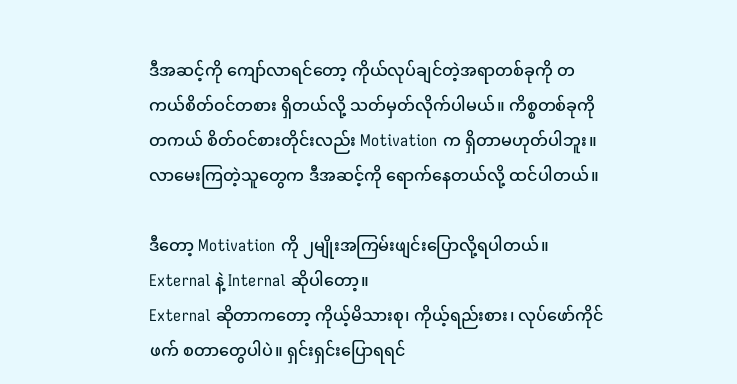ဒီအဆင့်ကို ကျော်လာရင်တော့ ကိုယ်လုပ်ချင်တဲ့အရာတစ်ခုကို တကယ်စိတ်ဝင်တစား ရှိတယ်လို့ သတ်မှတ်လိုက်ပါမယ်။ ကိစ္စတစ်ခုကို တကယ် စိတ်ဝင်စားတိုင်းလည်း Motivation က ရှိတာမဟုတ်ပါဘူး။ လာမေးကြတဲ့သူတွေက ဒီအဆင့်ကို ရောက်နေတယ်လို့ ထင်ပါတယ်။

ဒီတော့ Motivation ကို ၂မျိုးအကြမ်းဖျင်းပြောလို့ရပါတယ်။ External နဲ့ Internal ဆိုပါတော့။
External ဆိုတာကတော့ ကိုယ့်မိသားစု၊ ကိုယ့်ရည်းစား၊ လုပ်ဖော်ကိုင်ဖက် စတာတွေပါပဲ။ ရှင်းရှင်းပြောရရင်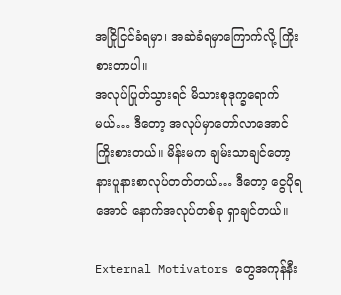အငြိုငြင်ခံရမှာ၊ အဆဲခံရမှာကြောက်လို့ ကြိုးစားတာပါ။
အလုပ်ပြုတ်သွားရင် မိသားစုဒုက္ခရောက်မယ်… ဒီတော့ အလုပ်မှာတော်လာအောင် ကြိုးစားတယ်။ မိန်းမက ချမ်းသာချင်တော့ နားပူနားစာလုပ်တတ်တယ်… ဒီတော့ ငွေပိုရအောင် နောက်အလုပ်တစ်ခု ရှာချင်တယ်။

External Motivators တွေအကုန်နီး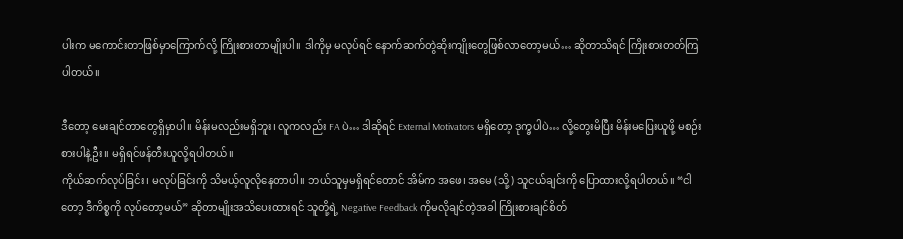ပါးက မကောင်းတာဖြစ်မှာကြောက်လို့ ကြိုးစားတာမျိုးပါ။ ဒါကိုမှ မလုပ်ရင် နောက်ဆက်တွဲဆိုးကျိုးတွေဖြစ်လာတော့မယ်… ဆိုတာသိရင် ကြိုးစားတတ်ကြပါတယ်။

ဒီတော့ မေးချင်တာတွေရှိမှာပါ။ မိန်းမလည်းမရှိဘူး၊ လူကလည်း FA ပဲ… ဒါဆိုရင် External Motivators မရှိတော့ ဒုက္ခပါပဲ… လို့တွေးမိပြီး မိန်းမပြေးယူဖို့ မစဉ်းစားပါနဲ့ဦး။ မရှိရင်ဖန်တီးယူလို့ရပါတယ်။
ကိုယ်ဆက်လုပ်ခြင်း၊ မလုပ်ခြင်းကို သိမယ့်လူလိုနေတာပါ။ ဘယ်သူမှမရှိရင်တောင် အိမ်က အဖေ၊ အမေ (သို့) သူငယ်ချင်းကို ပြောထားလို့ရပါတယ်။ “ငါတော့ ဒီကိစ္စကို လုပ်တော့မယ်” ဆိုတာမျိုးအသိပေးထားရင် သူတို့ရဲ့ Negative Feedback ကိုမလိုချင်တဲ့အခါ ကြိုးစားချင်စိတ်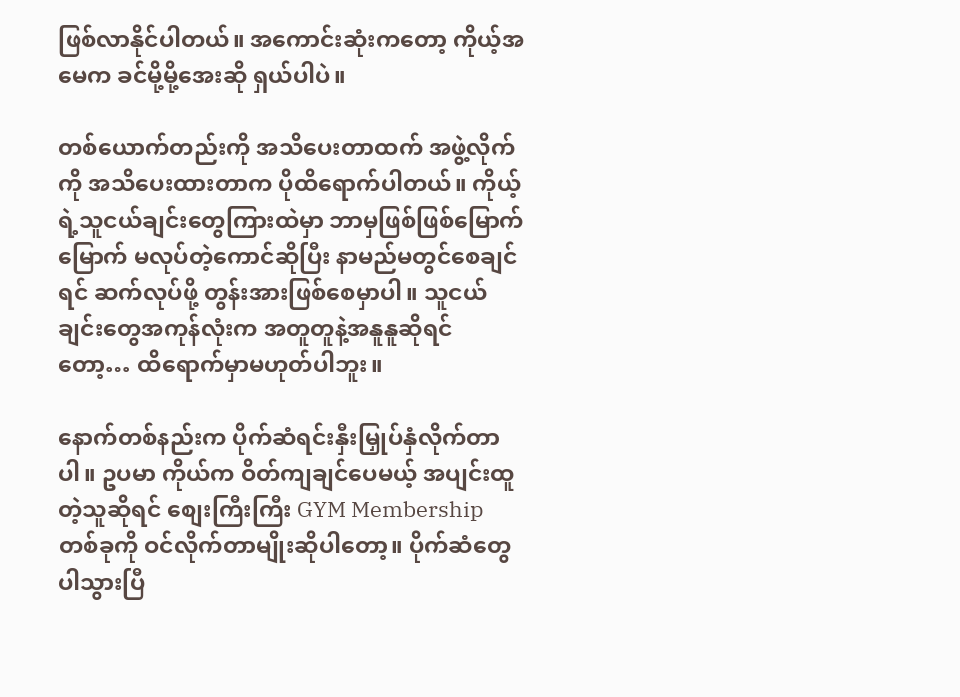ဖြစ်လာနိုင်ပါတယ်။ အကောင်းဆုံးကတော့ ကိုယ့်အမေက ခင်မို့မို့အေးဆို ရှယ်ပါပဲ။

တစ်ယောက်တည်းကို အသိပေးတာထက် အဖွဲ့လိုက်ကို အသိပေးထားတာက ပိုထိရောက်ပါတယ်။ ကိုယ့်ရဲ့သူငယ်ချင်းတွေကြားထဲမှာ ဘာမှဖြစ်ဖြစ်မြောက်မြောက် မလုပ်တဲ့ကောင်ဆိုပြီး နာမည်မတွင်စေချင်ရင် ဆက်လုပ်ဖို့ တွန်းအားဖြစ်စေမှာပါ။ သူငယ်ချင်းတွေအကုန်လုံးက အတူတူနဲ့အနူနူဆိုရင်တော့… ထိရောက်မှာမဟုတ်ပါဘူး။

နောက်တစ်နည်းက ပိုက်ဆံရင်းနှီးမြှုပ်နှံလိုက်တာပါ။ ဥပမာ ကိုယ်က ဝိတ်ကျချင်ပေမယ့် အပျင်းထူတဲ့သူဆိုရင် စျေးကြီးကြီး GYM Membership တစ်ခုကို ဝင်လိုက်တာမျိုးဆိုပါတော့။ ပိုက်ဆံတွေပါသွားပြီ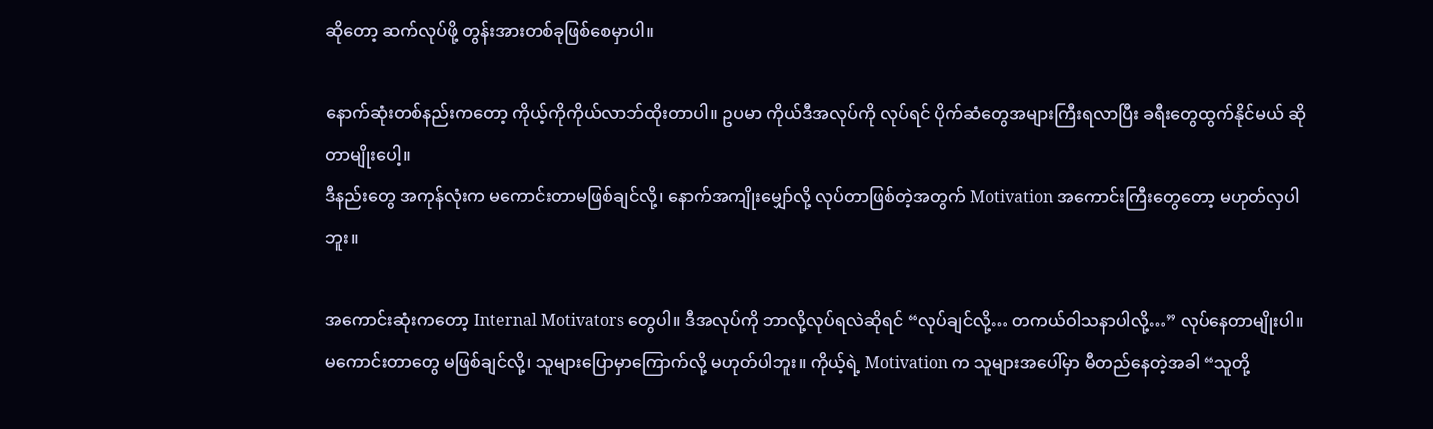ဆိုတော့ ဆက်လုပ်ဖို့ တွန်းအားတစ်ခုဖြစ်စေမှာပါ။

နောက်ဆုံးတစ်နည်းကတော့ ကိုယ့်ကိုကိုယ်လာဘ်ထိုးတာပါ။ ဥပမာ ကိုယ်ဒီအလုပ်ကို လုပ်ရင် ပိုက်ဆံတွေအများကြီးရလာပြီး ခရီးတွေထွက်နိုင်မယ် ဆိုတာမျိုးပေါ့။
ဒီနည်းတွေ အကုန်လုံးက မကောင်းတာမဖြစ်ချင်လို့၊ နောက်အကျိုးမျှော်လို့ လုပ်တာဖြစ်တဲ့အတွက် Motivation အကောင်းကြီးတွေတော့ မဟုတ်လှပါဘူး။

အကောင်းဆုံးကတော့ Internal Motivators တွေပါ။ ဒီအလုပ်ကို ဘာလို့လုပ်ရလဲဆိုရင် “လုပ်ချင်လို့… တကယ်ဝါသနာပါလို့…” လုပ်နေတာမျိုးပါ။ မကောင်းတာတွေ မဖြစ်ချင်လို့၊ သူများပြောမှာကြောက်လို့ မဟုတ်ပါဘူး။ ကိုယ့်ရဲ့ Motivation က သူများအပေါ်မှာ မီတည်နေတဲ့အခါ “သူတို့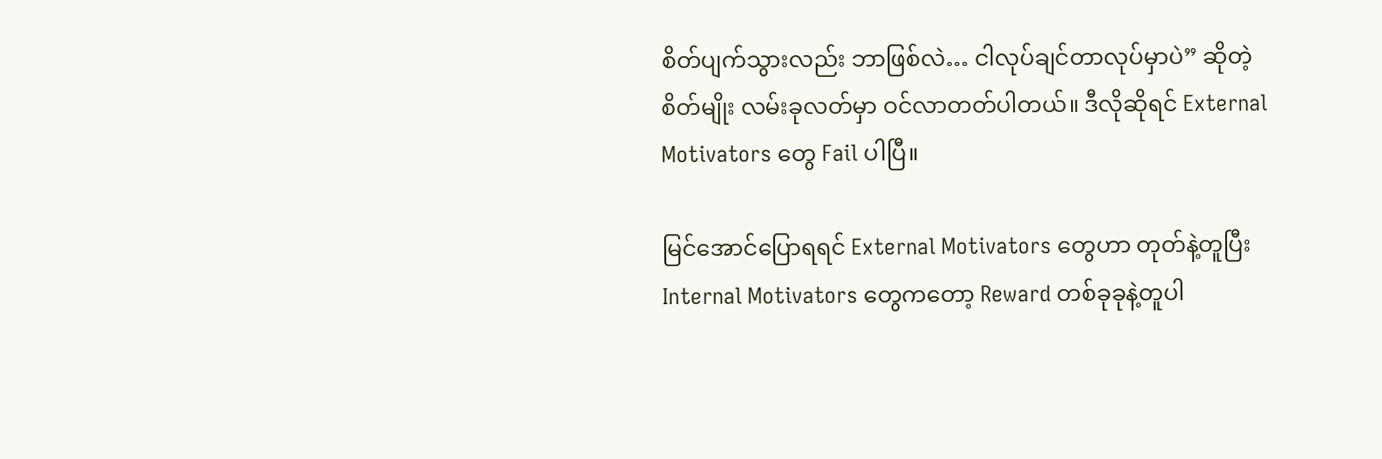စိတ်ပျက်သွားလည်း ဘာဖြစ်လဲ… ငါလုပ်ချင်တာလုပ်မှာပဲ” ဆိုတဲ့စိတ်မျိုး လမ်းခုလတ်မှာ ဝင်လာတတ်ပါတယ်။ ဒီလိုဆိုရင် External Motivators တွေ Fail ပါပြီ။

မြင်အောင်ပြောရရင် External Motivators တွေဟာ တုတ်နဲ့တူပြီး Internal Motivators တွေကတော့ Reward တစ်ခုခုနဲ့တူပါ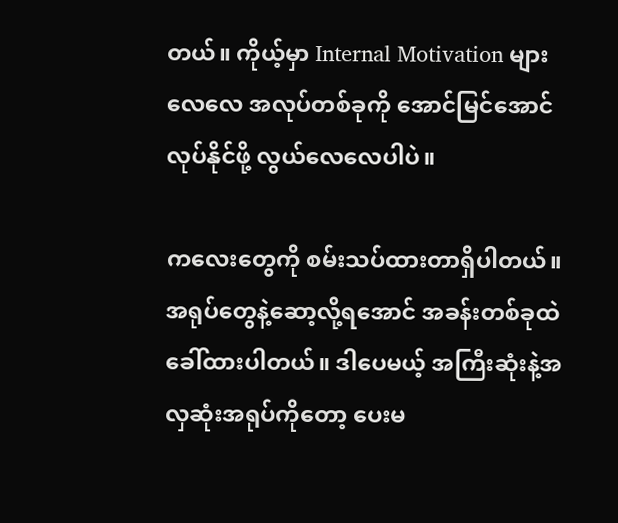တယ်။ ကိုယ့်မှာ Internal Motivation များလေလေ အလုပ်တစ်ခုကို အောင်မြင်အောင်လုပ်နိုင်ဖို့ လွယ်လေလေပါပဲ။

ကလေးတွေကို စမ်းသပ်ထားတာရှိပါတယ်။ အရုပ်တွေနဲ့ဆော့လို့ရအောင် အခန်းတစ်ခုထဲခေါ်ထားပါတယ်။ ဒါပေမယ့် အကြီးဆုံးနဲ့အလှဆုံးအရုပ်ကိုတော့ ပေးမ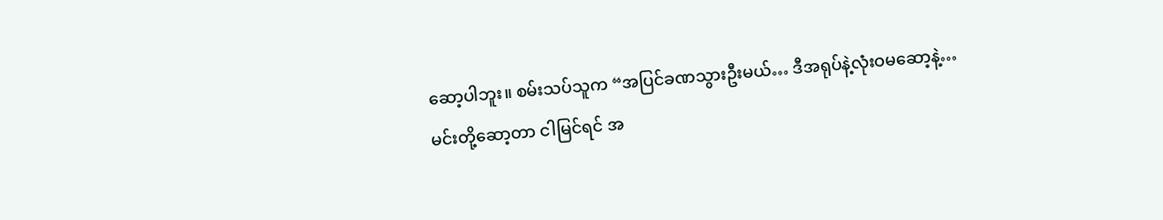ဆော့ပါဘူး။ စမ်းသပ်သူက “အပြင်ခဏသွားဦးမယ်… ဒီအရုပ်နဲ့လုံးဝမဆော့နဲ့… မင်းတို့ဆော့တာ ငါမြင်ရင် အ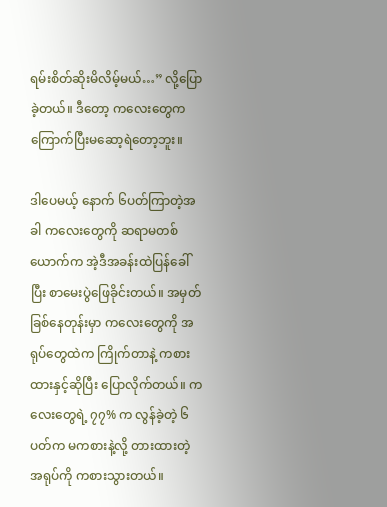ရမ်းစိတ်ဆိုးမိလိမ့်မယ်…” လို့ပြောခဲ့တယ်။ ဒီတော့ ကလေးတွေက ကြောက်ပြီးမဆော့ရဲတော့ဘူး။

ဒါပေမယ့် နောက် ၆ပတ်ကြာတဲ့အခါ ကလေးတွေကို ဆရာမတစ်ယောက်က အဲ့ဒီအခန်းထဲပြန်ခေါ်ပြီး စာမေးပွဲဖြေခိုင်းတယ်။ အမှတ်ခြစ်နေတုန်းမှာ ကလေးတွေကို အရုပ်တွေထဲက ကြိုက်တာနဲ့ ကစားထားနှင့်ဆိုပြီး ပြောလိုက်တယ်။ ကလေးတွေရဲ့ ၇၇% က လွန်ခဲ့တဲ့ ၆ပတ်က မကစားနဲ့လို့ တားထားတဲ့အရုပ်ကို ကစားသွားတယ်။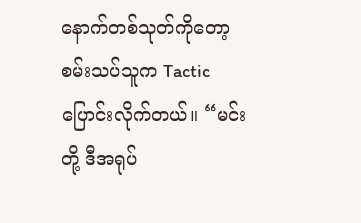နောက်တစ်သုတ်ကိုတော့ စမ်းသပ်သူက Tactic ပြောင်းလိုက်တယ်။ “မင်းတို့ ဒီအရုပ်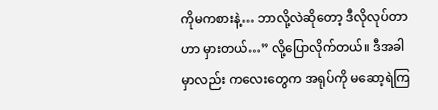ကိုမကစားနဲ့… ဘာလို့လဲဆိုတော့ ဒီလိုလုပ်တာဟာ မှားတယ်…” လို့ပြောလိုက်တယ်။ ဒီအခါမှာလည်း ကလေးတွေက အရုပ်ကို မဆော့ရဲကြ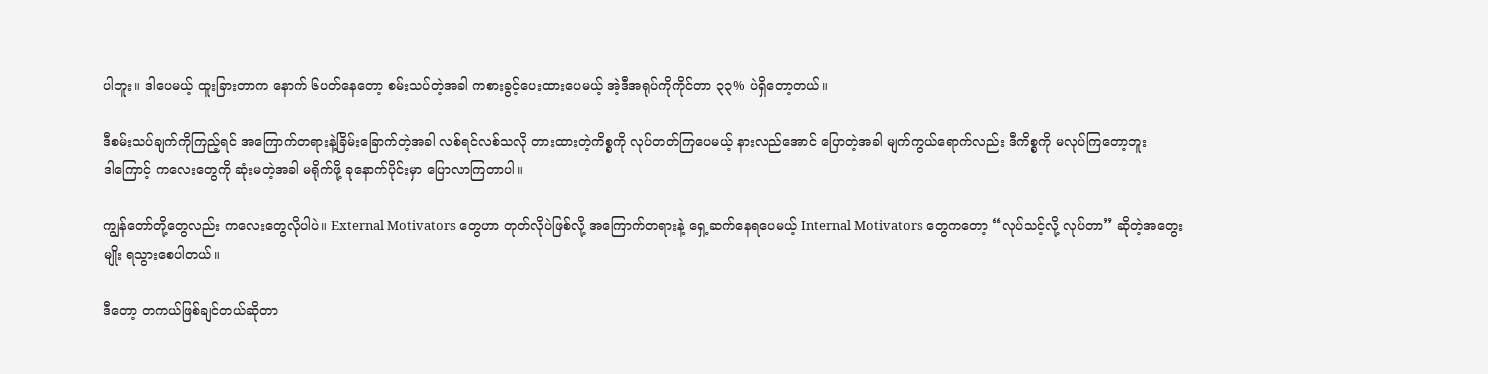ပါဘူး။ ဒါပေမယ့် ထူးခြားတာက နောက် ၆ပတ်နေတော့ စမ်းသပ်တဲ့အခါ ကစားခွင့်ပေးထားပေမယ့် အဲ့ဒီအရုပ်ကိုကိုင်တာ ၃၃% ပဲရှိတော့တယ်။

ဒီစမ်းသပ်ချက်ကိုကြည့်ရင် အကြောက်တရားနဲ့ခြိမ်းခြောက်တဲ့အခါ လစ်ရင်လစ်သလို တားထားတဲ့ကိစ္စကို လုပ်တတ်ကြပေမယ့် နားလည်အောင် ပြောတဲ့အခါ မျက်ကွယ်ရောက်လည်း ဒီကိစ္စကို မလုပ်ကြတော့ဘူး
ဒါကြောင့် ကလေးတွေကို ဆုံးမတဲ့အခါ မရိုက်ဖို့ ခုနောက်ပိုင်းမှာ ပြောလာကြတာပါ။

ကျွန်တော်တို့တွေလည်း ကလေးတွေလိုပါပဲ။ External Motivators တွေဟာ တုတ်လိုပဲဖြစ်လို့ အကြောက်တရားနဲ့ ရှေ့ဆက်နေရပေမယ့် Internal Motivators တွေကတော့ “လုပ်သင့်လို့ လုပ်တာ” ဆိုတဲ့အတွေးမျိုး ရသွားစေပါတယ်။

ဒီတော့ တကယ်ဖြစ်ချင်တယ်ဆိုတာ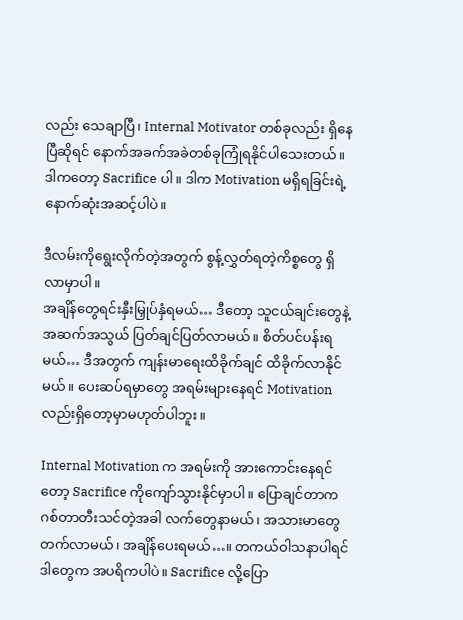လည်း သေချာပြီ၊ Internal Motivator တစ်ခုလည်း ရှိနေပြီဆိုရင် နောက်အခက်အခဲတစ်ခုကြုံရနိုင်ပါသေးတယ်။ ဒါကတော့ Sacrifice ပါ။ ဒါက Motivation မရှိရခြင်းရဲ့ နောက်ဆုံးအဆင့်ပါပဲ။

ဒီလမ်းကိုရွေးလိုက်တဲ့အတွက် စွန့်လွှတ်ရတဲ့ကိစ္စတွေ ရှိလာမှာပါ။
အချိန်တွေရင်းနှီးမြှုပ်နှံရမယ်… ဒီတော့ သူငယ်ချင်းတွေနဲ့ အဆက်အသွယ် ပြတ်ချင်ပြတ်လာမယ်။ စိတ်ပင်ပန်းရမယ်… ဒီအတွက် ကျန်းမာရေးထိခိုက်ချင် ထိခိုက်လာနိုင်မယ်။ ပေးဆပ်ရမှာတွေ အရမ်းများနေရင် Motivation လည်းရှိတော့မှာမဟုတ်ပါဘူး။

Internal Motivation က အရမ်းကို အားကောင်းနေရင်တော့ Sacrifice ကိုကျော်သွားနိုင်မှာပါ။ ပြောချင်တာက ဂစ်တာတီးသင်တဲ့အခါ လက်တွေနာမယ်၊ အသားမာတွေတက်လာမယ်၊ အချိန်ပေးရမယ်…။ တကယ်ဝါသနာပါရင် ဒါတွေက အပရိကပါပဲ။ Sacrifice လို့ပြော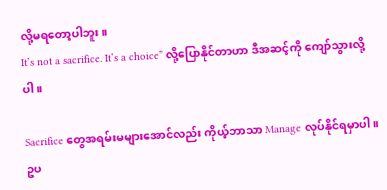လို့မရတော့ပါဘူး။
It’s not a sacrifice. It’s a choice” လို့ပြောနိုင်တာဟာ ဒီအဆင့်ကို ကျော်သွားလို့ပါ။

Sacrifice တွေအရမ်းမများအောင်လည်း ကိုယ့်ဘာသာ Manage လုပ်နိုင်ရမှာပါ။ ဥပ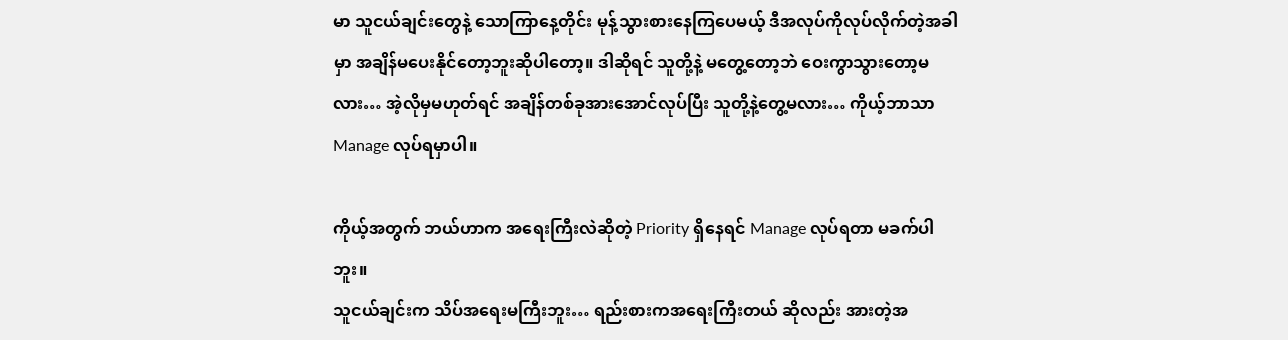မာ သူငယ်ချင်းတွေနဲ့ သောကြာနေ့တိုင်း မုန့်သွားစားနေကြပေမယ့် ဒီအလုပ်ကိုလုပ်လိုက်တဲ့အခါမှာ အချိန်မပေးနိုင်တော့ဘူးဆိုပါတော့။ ဒါဆိုရင် သူတို့နဲ့ မတွေ့တော့ဘဲ ဝေးကွာသွားတော့မလား… အဲ့လိုမှမဟုတ်ရင် အချိန်တစ်ခုအားအောင်လုပ်ပြီး သူတို့နဲ့တွေ့မလား… ကိုယ့်ဘာသာ Manage လုပ်ရမှာပါ။

ကိုယ့်အတွက် ဘယ်ဟာက အရေးကြီးလဲဆိုတဲ့ Priority ရှိနေရင် Manage လုပ်ရတာ မခက်ပါဘူး။
သူငယ်ချင်းက သိပ်အရေးမကြီးဘူး… ရည်းစားကအရေးကြီးတယ် ဆိုလည်း အားတဲ့အ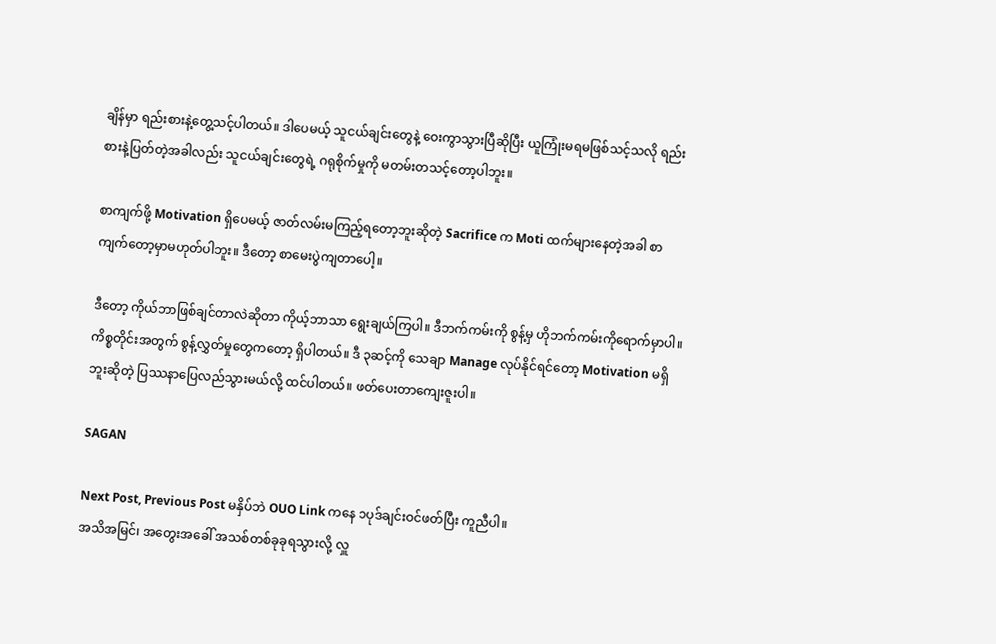ချိန်မှာ ရည်းစားနဲ့တွေ့သင့်ပါတယ်။ ဒါပေမယ့် သူငယ်ချင်းတွေနဲ့ ဝေးကွာသွားပြီဆိုပြီး ယူကြုံးမရမဖြစ်သင့်သလို ရည်းစားနဲ့ပြတ်တဲ့အခါလည်း သူငယ်ချင်းတွေရဲ့ ဂရုစိုက်မှုကို မတမ်းတသင့်တော့ပါဘူး။

စာကျက်ဖို့ Motivation ရှိပေမယ့် ဇာတ်လမ်းမကြည့်ရတော့ဘူးဆိုတဲ့ Sacrifice က Moti ထက်များနေတဲ့အခါ စာကျက်တော့မှာမဟုတ်ပါဘူး။ ဒီတော့ စာမေးပွဲကျတာပေါ့။

ဒီတော့ ကိုယ်ဘာဖြစ်ချင်တာလဲဆိုတာ ကိုယ့်ဘာသာ ရွေးချယ်ကြပါ။ ဒီဘက်ကမ်းကို စွန့်မှ ဟိုဘက်ကမ်းကိုရောက်မှာပါ။ ကိစ္စတိုင်းအတွက် စွန့်လွှတ်မှုတွေကတော့ ရှိပါတယ်။ ဒီ ၃ဆင့်ကို သေချာ Manage လုပ်နိုင်ရင်တော့ Motivation မရှိဘူးဆိုတဲ့ ပြဿနာပြေလည်သွားမယ်လို့ ထင်ပါတယ်။ ဖတ်ပေးတာကျေးဇူးပါ။

SAGAN

Next Post, Previous Post မနှိပ်ဘဲ OUO Link ကနေ ၁ပုဒ်ချင်းဝင်ဖတ်ပြီး ကူညီပါ။
အသိအမြင်၊ အတွေးအခေါ် အသစ်တစ်ခုခုရသွားလို့ လှူ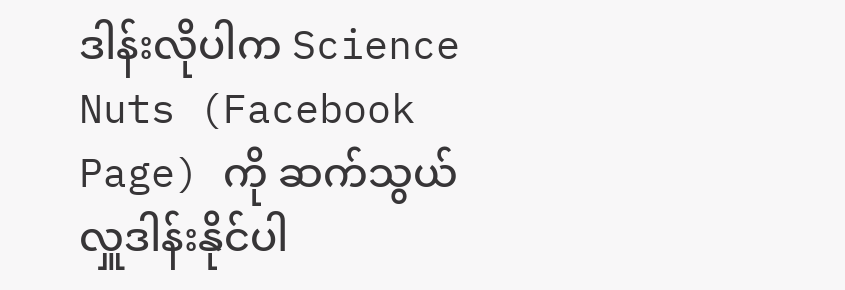ဒါန်းလိုပါက Science Nuts (Facebook Page) ကို ဆက်သွယ်လှူဒါန်းနိုင်ပါ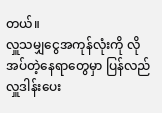တယ်။
လှူသမျှငွေအကုန်လုံးကို လိုအပ်တဲ့နေရာတွေမှာ ပြန်လည်လှူဒါန်းပေး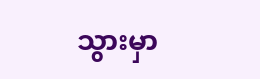သွားမှာ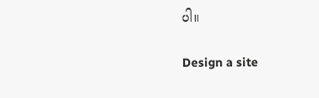ပါ။

Design a site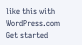like this with WordPress.com
Get started